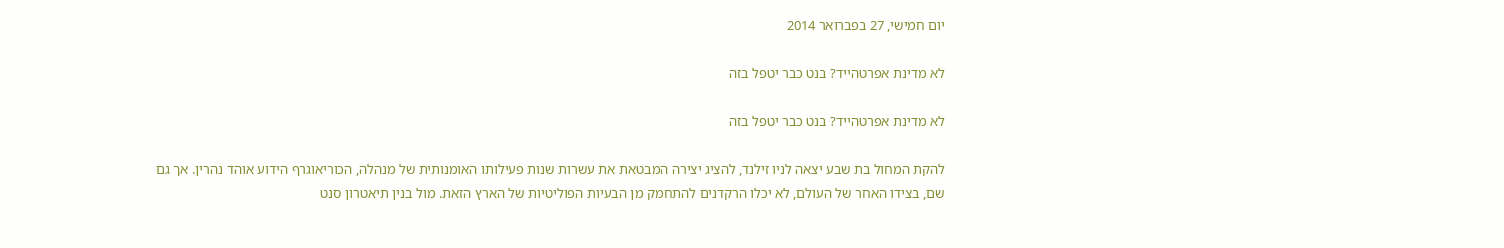יום חמישי, 27 בפברואר 2014

לא מדינת אפרטהייד? בנט כבר יטפל בזה

לא מדינת אפרטהייד? בנט כבר יטפל בזה

להקת המחול בת שבע יצאה לניו זילנד, להציג יצירה המבטאת את עשרות שנות פעילותו האומנותית של מנהלה, הכוריאוגרף הידוע אוהד נהרין. אך גם שם, בצידו האחר של העולם, לא יכלו הרקדנים להתחמק מן הבעיות הפוליטיות של הארץ הזאת. מול בנין תיאטרון סנט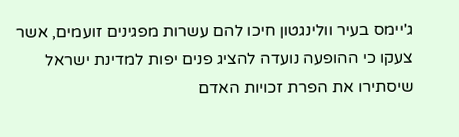ג'יימס בעיר וולינגטון חיכו להם עשרות מפגינים זועמים, אשר צעקו כי ההופעה נועדה להציג פנים יפות למדינת ישראל שיסתירו את הפרת זכויות האדם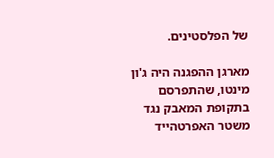של הפלסטינים.

מארגן ההפגנה היה ג'ון מינטו, שהתפרסם בתקופת המאבק נגד משטר האפרטהייד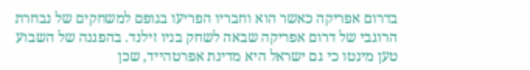בדרום אפריקה כאשר הוא וחבריו הפריעו בגופם למשחקים של נבחרת הרוגבי של דרום אפריקה שבאה לשחק בניו זילנד. בהפגנה של השבוע טען מינטו כי גם ישראל היא מדינת אפרטהייד, שכן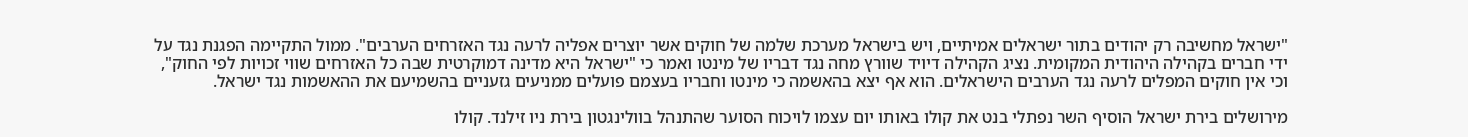"ישראל מחשיבה רק יהודים בתור ישראלים אמיתיים, ויש בישראל מערכת שלמה של חוקים אשר יוצרים אפליה לרעה נגד האזרחים הערבים". ממול התקיימה הפגנת נגד על ידי חברים בקהילה היהודית המקומית. נציג הקהילה דיויד שוורץ מחה נגד דבריו של מינטו ואמר כי "ישראל היא מדינה דמוקרטית שבה כל האזרחים שווי זכויות לפי החוק", וכי אין חוקים המפלים לרעה נגד הערבים הישראלים. הוא אף יצא בהאשמה כי מינטו וחבריו בעצמם פועלים ממניעים גזעניים בהשמיעם את ההאשמות נגד ישראל.

מירושלים בירת ישראל הוסיף השר נפתלי בנט את קולו באותו יום עצמו לויכוח הסוער שהתנהל בוולינגטון בירת ניו זילנד. קולו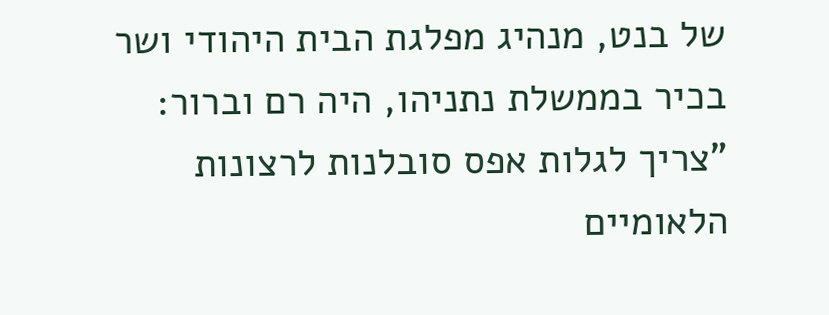של בנט, מנהיג מפלגת הבית היהודי ושר בכיר בממשלת נתניהו, היה רם וברור: "צריך לגלות אפס סובלנות לרצונות הלאומיים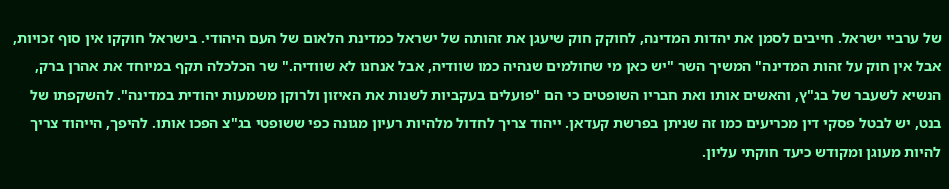של ערביי ישראל. חייבים לסמן את יהדות המדינה, לחוקק חוק שיעגן את זהותה של ישראל כמדינת הלאום של העם היהודי. בישראל חוקקו אין סוף זכויות, אבל אין חוק על זהות המדינה" המשיך השר "יש כאן מי שחולמים שנהיה כמו שוודיה, אבל אנחנו לא שוודיה." שר הכלכלה תקף במיוחד את אהרן ברק, הנשיא לשעבר של בג"ץ, והאשים אותו ואת חבריו השופטים כי הם "פועלים בעקביות לשנות את האיזון ולרוקן משמעות יהודית במדינה". להשקפתו של בנט, יש לבטל פסקי דין מכריעים כמו זה שניתן בפרשת קעדאן. ייהוד צריך לחדול מלהיות רעיון מגונה כפי ששופטי בג"צ הפכו אותו. להיפך, הייהוד צריך להיות מעוגן ומקודש כיעד חוקתי עליון.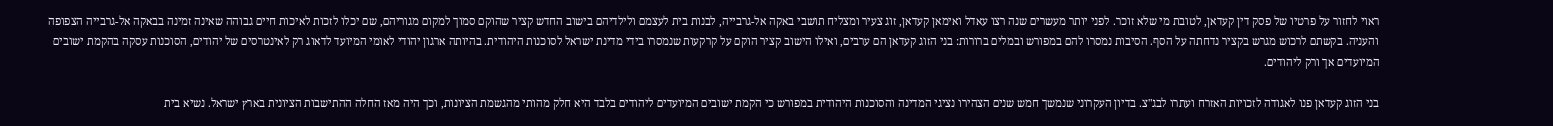ראוי לחזור על פרטיו של פסק דין קעדאן, לטובת מי שלא זוכר. לפני יותר מעשרים שנה רצו עאדל ואימאן קעדאן, זוג צעיר ומצליח תושבי באקה אל-גרבייה, לבנות בית לעצמם ולילדיהם בישוב החדש קציר שהוקם סמוך למקום מגוריהם, שם יכלו לזכות לאיכות חיים גבוהה שאינה זמינה בבאקה אל-גרבייה הצפופה והעניה. בקשתם לרכוש מגרש בקציר נדחתה על הסף. הסיבות נמסרו להם במפורש ובמלים ברורות: בני הזוג קעדאן הם ערבים, ואילו הישוב קציר הוקם על קרקעות שנמסרו בידי מדינת ישראל לסוכנות היהודית. בהיותה ארגון יהודי לאומי המיועד לדאוג רק לאינטרסים של יהודים, הסוכנות עסקה בהקמת ישובים המיועדים אך ורק ליהודים.

בני הזוג קעדאן פנו לאגודה לזכויות האזרח ועתרו לבג"צ. בדיון העקרוני שנמשך חמש שנים הצהירו נציגי המדינה והסוכנות היהודית במפורש כי הקמת ישובים המיועדים ליהודים בלבד היא חלק מהותי מהגשמת הציונות, וכך היה מאז החלה ההתישבות הציונית בארץ ישראל. נשיא בית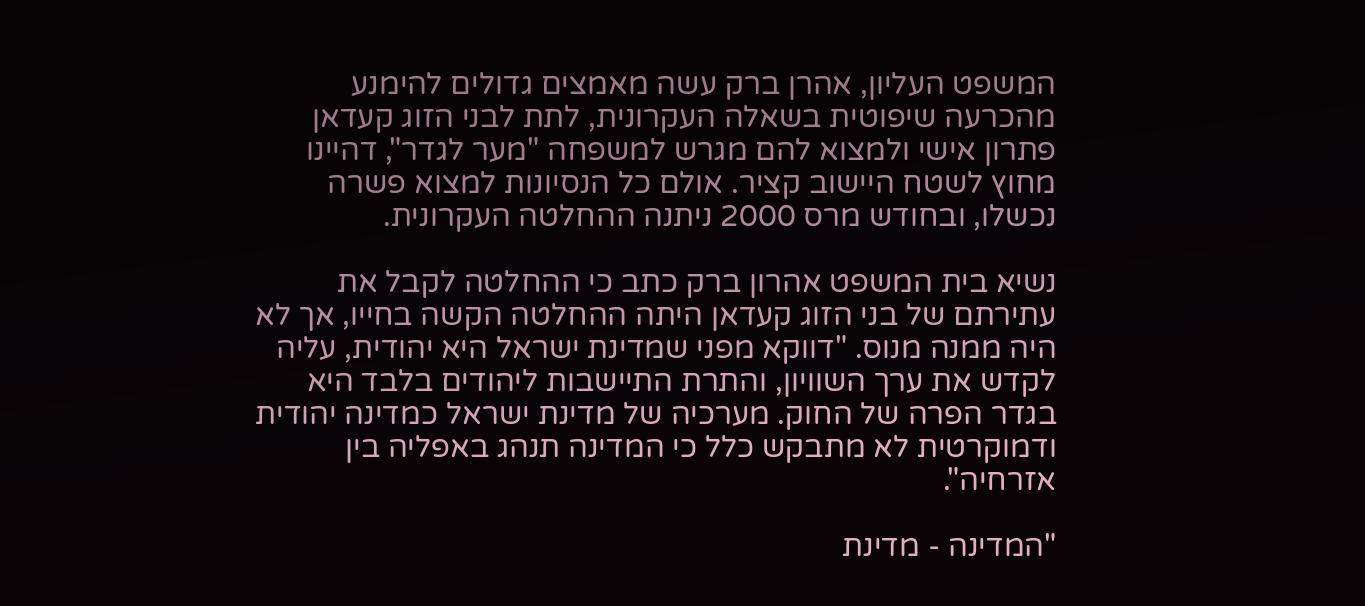המשפט העליון, אהרן ברק עשה מאמצים גדולים להימנע מהכרעה שיפוטית בשאלה העקרונית, לתת לבני הזוג קעדאן פתרון אישי ולמצוא להם מגרש למשפחה "מער לגדר", דהיינו מחוץ לשטח היישוב קציר. אולם כל הנסיונות למצוא פשרה נכשלו, ובחודש מרס 2000 ניתנה ההחלטה העקרונית.

נשיא בית המשפט אהרון ברק כתב כי ההחלטה לקבל את עתירתם של בני הזוג קעדאן היתה ההחלטה הקשה בחייו, אך לא היה ממנה מנוס. "דווקא מפני שמדינת ישראל היא יהודית, עליה לקדש את ערך השוויון, והתרת התיישבות ליהודים בלבד היא בגדר הפרה של החוק. מערכיה של מדינת ישראל כמדינה יהודית ודמוקרטית לא מתבקש כלל כי המדינה תנהג באפליה בין אזרחיה".

"המדינה - מדינת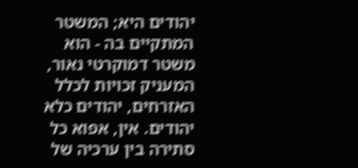יהודים היא; המשטר המתקיים בה - הוא משטר דמוקרטי נאור, המעניק זכויות לכלל האזרחים, יהודים כלא יהודים. אין, אפוא כל סתירה בין ערכיה של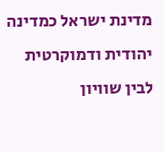מדינת ישראל כמדינה יהודית ודמוקרטית לבין שוויון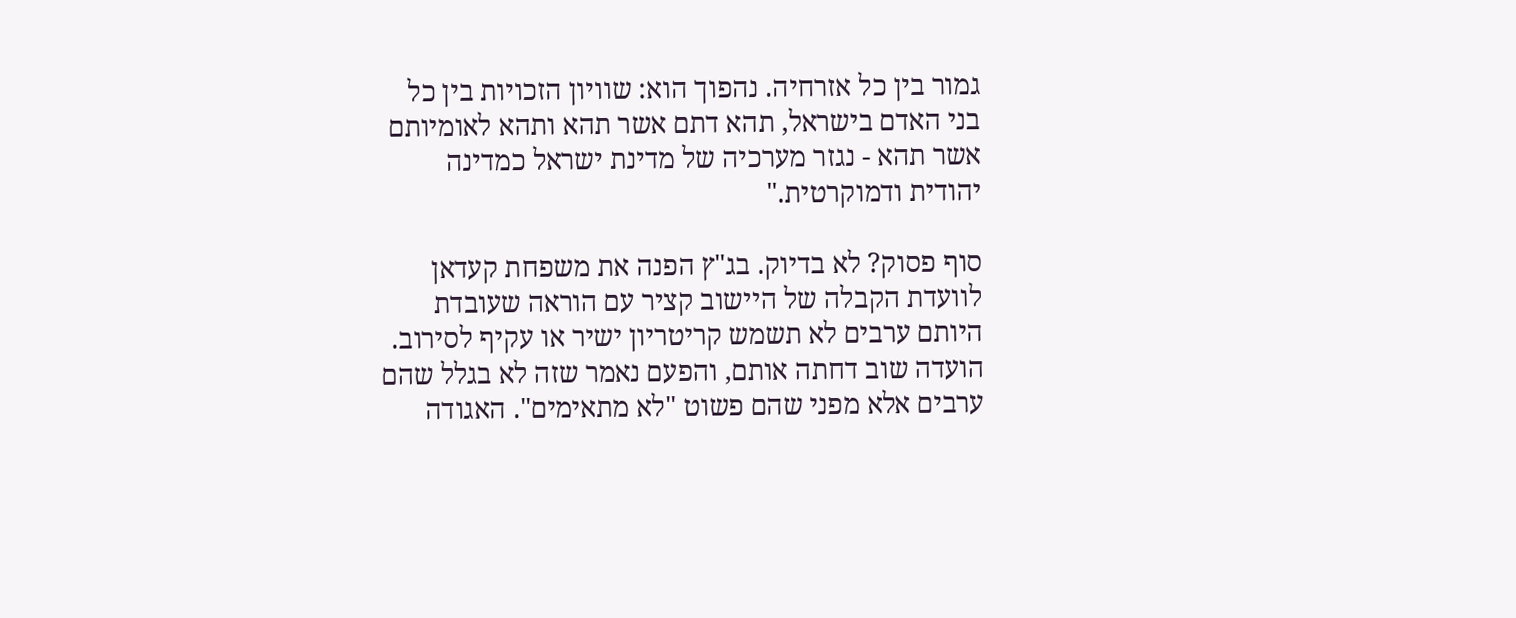גמור בין כל אזרחיה. נהפוך הוא: שוויון הזכויות בין כל בני האדם בישראל, תהא דתם אשר תהא ותהא לאומיותם אשר תהא - נגזר מערכיה של מדינת ישראל כמדינה יהודית ודמוקרטית."

סוף פסוק? לא בדיוק. בג"ץ הפנה את משפחת קעדאן לוועדת הקבלה של היישוב קציר עם הוראה שעובדת היותם ערבים לא תשמש קריטריון ישיר או עקיף לסירוב. הועדה שוב דחתה אותם, והפעם נאמר שזה לא בגלל שהם ערבים אלא מפני שהם פשוט "לא מתאימים". האגודה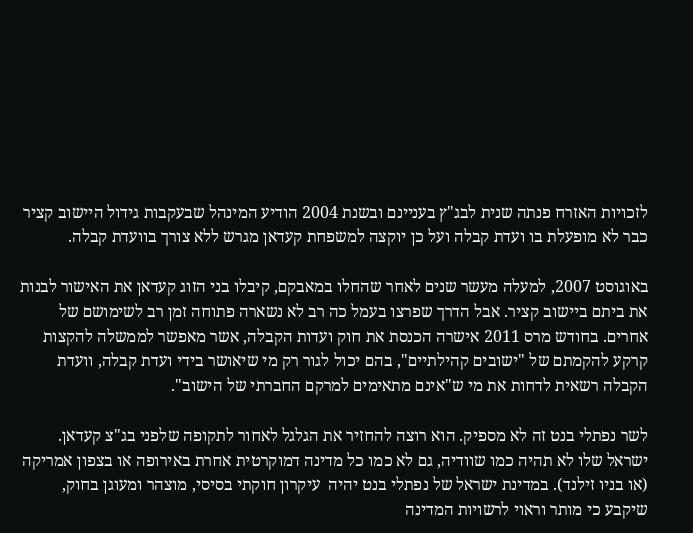לזכויות האזרח פנתה שנית לבג"ץ בעניינם ובשנת 2004 הודיע המינהל שבעקבות גידול היישוב קציר כבר לא מופעלת בו ועדת קבלה ועל כן יוקצה למשפחת קעדאן מגרש ללא צורך בוועדת קבלה.

באוגוסט 2007, למעלה מעשר שנים לאחר שהחלו במאבקם, קיבלו בני הזוג קעדאן את האישור לבנות את ביתם ביישוב קציר. אבל הדרך שפרצו בעמל כה רב לא נשארה פתוחה זמן רב לשימושם של אחרים. בחודש מרס 2011 אישרה הכנסת את חוק ועדות הקבלה, אשר מאפשר לממשלה להקצות קרקע להקמתם של "ישובים קהילתיים", בהם יכול לגור רק מי שיאושר בידי ועדת קבלה, וועדת הקבלה רשאית לדחות את מי ש"אינם מתאימים למרקם החברתי של הישוב".

לשר נפתלי בנט זה לא מספיק. הוא רוצה להחזיר את הגלגל לאחור לתקופה שלפני בג"צ קעדאן. ישראל שלו לא תהיה כמו שוודיה, גם לא כמו כל מדינה דמוקרטית אחרת באירופה או בצפון אמריקה (או בניו זילנד). במדינת ישראל של נפתלי בנט יהיה  עיקרון חוקתי בסיסי, מוצהר ומעוגן בחוק, שיקבע כי מותר וראוי לרשויות המדינה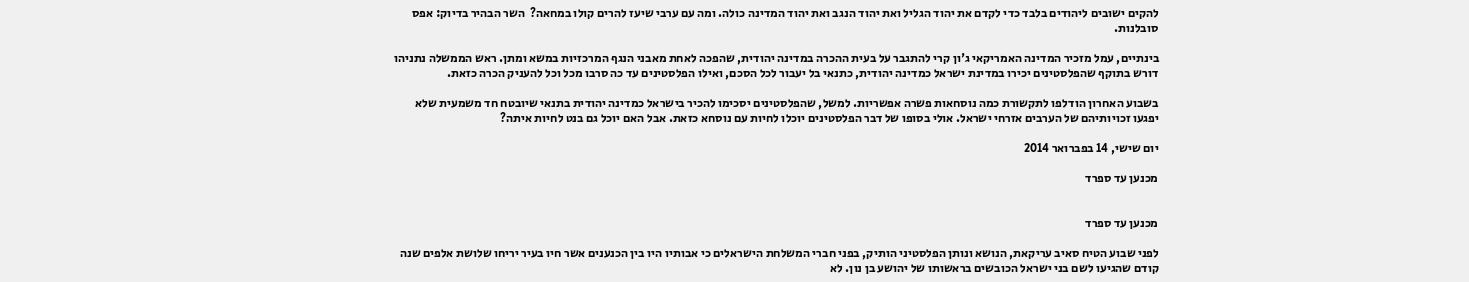להקים ישובים ליהודים בלבד כדי לקדם את יהוד הגליל ואת יהוד הנגב ואת יהוד המדינה כולה. ומה עם ערבי שיעז להרים קולו במחאה?  השר הבהיר בדיוק: אפס סובלנות.

בינתיים, עמל מזכיר המדינה האמריקאי ג'ון קרי להתגבר על בעית ההכרה במדינה יהודית, שהפכה לאחת מאבני הנגף המרכזיות במשא ומתן. ראש הממשלה נתניהו דורש בתוקף שהפלסטינים יכירו במדינת ישראל כמדינה יהודית, כתנאי בל יעבור לכל הסכם, ואילו הפלסטינים עד כה סרבו מכל וכל להעניק הכרה כזאת.

בשבוע האחרון הודלפו לתקשורת כמה נוסחאות פשרה אפשריות. למשל, שהפלסטינים יסכימו להכיר בישראל כמדינה יהודית בתנאי שיובטח חד משמעית שלא יפגעו זכויותיהם של הערבים אזרחי ישראל. אולי בסופו של דבר הפלסטינים יוכלו לחיות עם נוסחא כזאת. אבל האם יוכל גם בנט לחיות איתה?

יום שישי, 14 בפברואר 2014

מכנען עד ספרד


מכנען עד ספרד

לפני שבוע הטיח סאיב עריקאת, הנושא ונותן הפלסטיני הותיק, בפני חברי המשלחת הישראלים כי אבותיו היו בין הכנענים אשר חיו בעיר יריחו שלושת אלפים שנה קודם שהגיעו לשם בני ישראל הכובשים בראשותו של יהושע בן נון. לא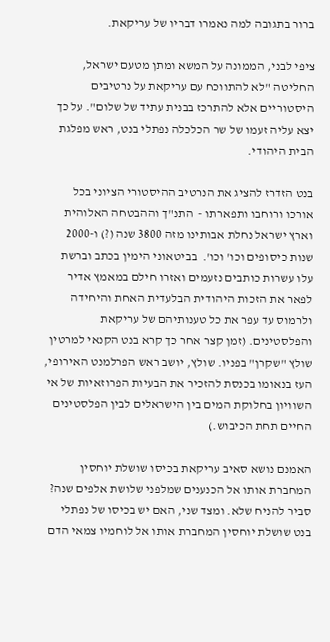ברור בתגובה למה נאמרו דבריו של עריקאת.

ציפי לבני, הממונה על המשא ומתן מטעם ישראל, החליטה "לא להתווכח עם עריקאת על נרטיבים היסטוריים אלא להתרכז בבנית עתיד של שלום". על כך יצא עליה זעמו של שר הכלכלה נפתלי בנט, ראש מפלגת הבית היהודי.

בנט הזדרז להציג את הנרטיב ההיסטורי הציוני בכל אורכו ורוחבו ותפארתו -  התנ"ך וההבטחה האלוהית וארץ ישראל נחלת אבותינו מזה 3800 שנה (?) ו-2000 שנות כיסופים וכו' וכו'.  בביטאוני הימין בכתב וברשת עלו עשרות כותבים נזעמים ואזרו חילם במאמץ אדיר לפאר את הזכות היהודית הבלעדית האחת והיחידה ולרמוס עד עפר את כל טענותיהם של עריקאת והפלסטינים. (זמן קצר אחר כך קרא בנט הקנאי למרטין שולץ "שקרן" בפניו. שולץ, יושב ראש הפרלמנט האירופי, העז בנאומו בכנסת להזכיר את הבעיות הפרוזאיות של אי השוויון בחלוקת המים בין הישראלים לבין הפלסטינים החיים תחת הכיבוש.)

האמנם נושא סאיב עריקאת בכיסו שושלת יוחסין המחברת אותו אל הכנענים שמלפני שלושת אלפים שנה? סביר להניח שלא. ומצד שני, האם יש בכיסו של נפתלי בנט שושלת יוחסין המחברת אותו אל לוחמיו צמאי הדם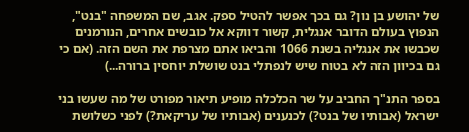של יהושע בן נון? גם בכך אפשר להטיל ספק. אגב, שם המשפחה "בנט", הנפוץ בעולם הדובר אנגלית, קשור דווקא אל כובשים אחרים, הנורמנים שכבשו את אנגליה בשנת 1066 והביאו אתם מצרפת את השם הזה. (אם כי גם בכיוון הזה לא בטוח שיש לנפתלי בנט שושלת יוחסין ברורה...)

בספר התנ"ך החביב על שר הכלכלה מופיע תיאור מפורט של מה שעשו בני ישראל (אבותיו של בנט?) לכנענים (אבותיו של עריקאת?) לפני כשלושת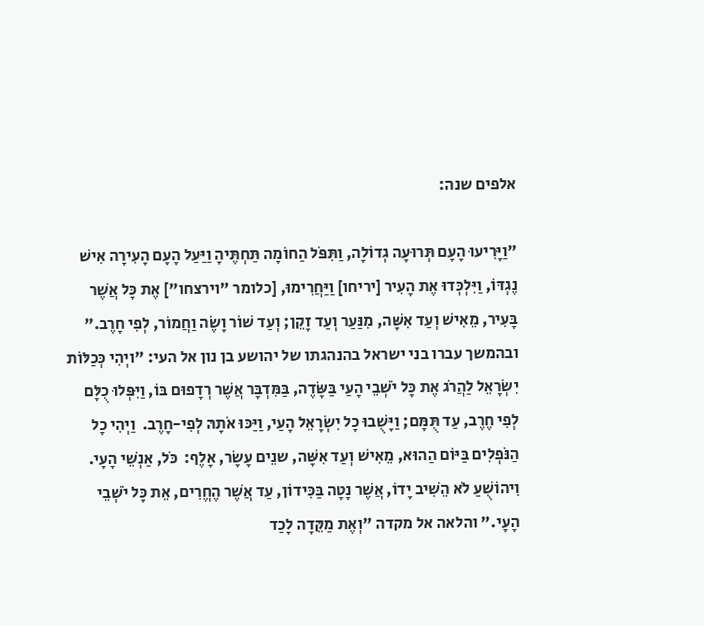אלפים שנה:

"וַיָּרִיעוּ הָעָם תְּרוּעָה גְדוֹלָה, וַתִּפֹּל הַחוֹמָה תַּחְתֶּיהָ וַיַּעַל הָעָם הָעִירָה אִישׁ נֶגְדּוֹ, וַיִּלְכְּדוּ אֶת הָעִיר [יריחו] וַיַּחֲרִימוּ, [כלומר "וירצחו"] אֶת כָּל אֲשֶׁר בָּעִיר, מֵאִישׁ וְעַד אִשָּׁה, מִנַּעַר וְעַד זָקֵן; וְעַד שׁוֹר וָשֶׂה וַחֲמוֹר, לְפִי חָרֶב." ובהמשך עברו בני ישראל בהנהגתו של יהושע בן נון אל העי: "ויְהִי כְּכַלּוֹת יִשְׂרָאֵל לַהֲרֹג אֶת כָּל יֹשְׁבֵי הָעַי בַּשָּׂדֶה, בַּמִּדְבָּר אֲשֶׁר רְדָפוּם בּוֹ, וַיִּפְּלוּ כֻלָּם לְפִי חֶרֶב, עַד תֻּמָּם; וַיָּשֻׁבוּ כָל יִשְׂרָאֵל הָעַי, וַיַּכּוּ אֹתָהּ לְפִי-חָרֶב.  וַיְהִי כָל הַנֹּפְלִים בַּיּוֹם הַהוּא, מֵאִישׁ וְעַד אִשָּׁה, שנֵים עָשָׂר, אָלֶף:  כֹּל, אַנְשֵׁי הָעָי.  וִיהוֹשֻׁעַ לֹא הֵשִׁיב יָדוֹ, אֲשֶׁר נָטָה בַּכִּידוֹן, עַד אֲשֶׁר הֶחֱרִים, אֵת כָּל יֹשְׁבֵי הָעָי." והלאה אל מקדה "וְאֶת מַקֵּדָה לָכַד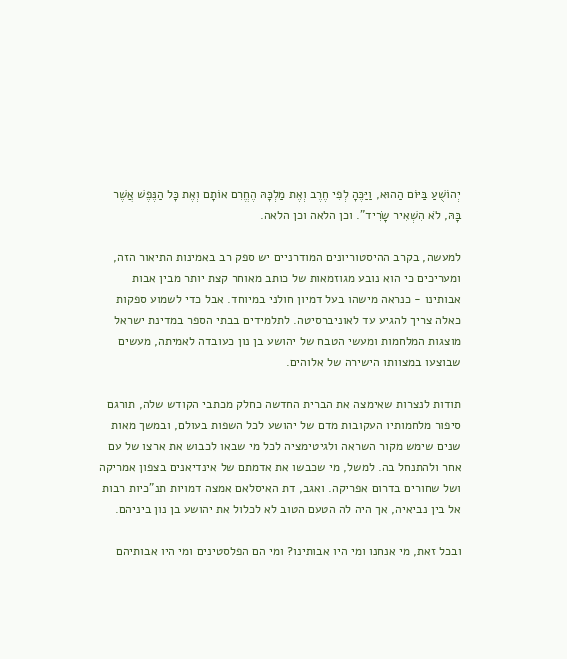יְהוֹשֻׁעַ בַּיּוֹם הַהוּא, וַיַּכֶּהָ לְפִי חֶרֶב וְאֶת מַלְכָּהּ הֶחֱרִם אוֹתָם וְאֶת כָּל הַנֶּפֶשׁ אֲשֶׁר בָּהּ, לֹא הִשְׁאִיר שָׂרִיד". וכן הלאה וכן הלאה.

למעשה, בקרב ההיסטוריונים המודרניים יש ספק רב באמינות התיאור הזה, ומעריכים כי הוא נובע מגוזמאות של כותב מאוחר קצת יותר מבין אבות אבותינו - כנראה מישהו בעל דמיון חולני במיוחד. אבל כדי לשמוע ספקות כאלה צריך להגיע עד לאוניברסיטה. לתלמידים בבתי הספר במדינת ישראל מוצגות המלחמות ומעשי הטבח של יהושע בן נון כעובדה לאמיתה, מעשים שבוצעו במצוותו הישירה של אלוהים.

תודות לנצרות שאימצה את הברית החדשה כחלק מכתבי הקודש שלה, תורגם סיפור מלחמותיו העקובות מדם של יהושע לכל השפות בעולם, ובמשך מאות שנים שימש מקור השראה ולגיטימציה לכל מי שבאו לכבוש את ארצו של עם אחר ולהתנחל בה. למשל, מי שכבשו את אדמתם של אינדיאנים בצפון אמריקה ושל שחורים בדרום אפריקה. ואגב, דת האיסלאם אמצה דמויות תנ"כיות רבות אל בין נביאיה, אך היה לה הטעם הטוב לא לכלול את יהושע בן נון ביניהם.

ובכל זאת, מי אנחנו ומי היו אבותינו? ומי הם הפלסטינים ומי היו אבותיהם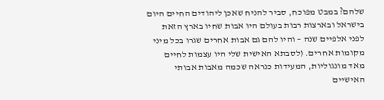שלהם? במבט מפוכח, סביר להניח שאכן ליהודים החיים היום בישראל ובארצות רבות בעולם היו אבות שחיו בארץ הזאת לפני אלפיים שנה – והיו להם גם אבות אחרים שגרו בכל מיני מקומות אחרים. (לסבתא האישית שלי היו עצמות לחיים מאד מונגוליות, המעידות כנראה שכמה מאבות אבותי האישיים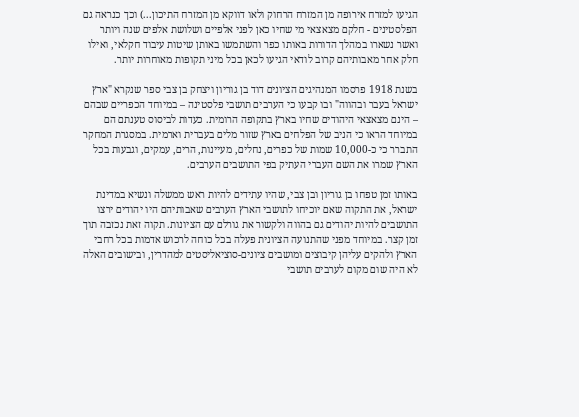הגיעו למזרח אירופה מן המזרח הרחוק ולאו דווקא מן המזרח התיכון...) וכך כנראה גם הפלסטינים - חלקם מצאצאי מי שחיו כאן לפני אלפיים ושלושת אלפים שנה ויותר ואשר נשארו במהלך הדורות באותו כפר והשתמשו באותן שיטות עיבוד חקלאי, ואילו חלק אחר מאבותיהם קרוב לודאי הגיעו לכאן בכל מיני תקופות מאוחרות יותר.

בשנת 1918 פרסמו המנהיגים הציונים דוד בן גוריון ויצחק בן צבי ספר שנקרא "ארץ ישראל בעבר ובהווה" ובו קבעו כי הערבים תושבי פלסטינה – במיוחד הכפריים שבהם – הינם מצאצאי היהודים שחיו בארץ בתקופה הרומית. כעדות לביסוס טענתם הם במיוחד הראו כי הניב של הפלחים בארץ שזור מלים בעברית וארמית. במסגרת המחקר התברר כי כ-10,000 שמות של כפרים, נחלים, מעיינות, הרים, עמקים, וגבעות בכל הארץ שמרו את השם העברי העתיק בפי התושבים הערבים.

באותו זמן טפחו בן גוריון ובן צבי, שהיו עתידים להיות ראש ממשלה ונשיא במדינת ישראל, את התקוה שאם יוכיחו לתושבי הארץ הערבים שאבותיהם היו יהודים ירצו התושבים להיות יהודים גם בהווה ולקשור את גורלם עם הציונות. תקוה זאת נכזבה תוך זמן קצר. במיוחד מפני שהתנועה הציונית פעלה בכל כוחה לרכוש אדמות בכל רחבי הארץ ולהקים עליהן קיבוצים ומושבים ציונים-סוציאליסטים למהדרין, ובישובים האלה לא היה שום מקום לערבים תושבי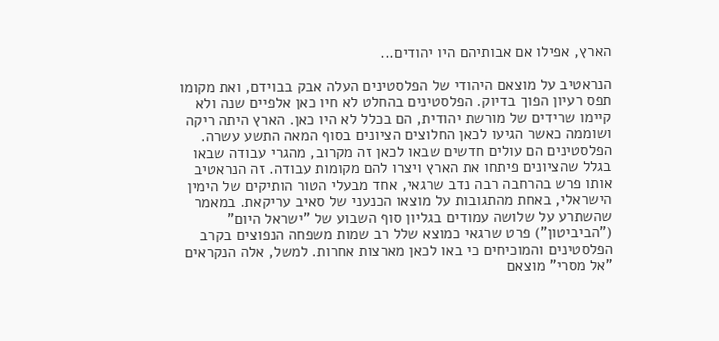הארץ, אפילו אם אבותיהם היו יהודים...

הנראטיב על מוצאם היהודי של הפלסטינים העלה אבק בבוידם, ואת מקומו תפס רעיון הפוך בדיוק. הפלסטינים בהחלט לא חיו כאן אלפיים שנה ולא קיימו שרידים של מורשת יהודית, הם בכלל לא היו כאן. הארץ היתה ריקה ושוממה כאשר הגיעו לכאן החלוצים הציונים בסוף המאה התשע עשרה. הפלסטינים הם עולים חדשים שבאו לכאן זה מקרוב, מהגרי עבודה שבאו בגלל שהציונים פיתחו את הארץ ויצרו להם מקומות עבודה. זה הנראטיב אותו פרש בהרחבה רבה נדב שרגאי, אחד מבעלי הטור הותיקים של הימין הישראלי, באחת מהתגובות על מוצאו הכנעני של סאיב עריקאת. במאמר שהשתרע על שלושה עמודים בגליון סוף השבוע של "ישראל היום" ("הביביטון") פרט שרגאי כמוצא שלל רב שמות משפחה הנפוצים בקרב הפלסטינים והמוכיחים כי באו לכאן מארצות אחרות. למשל, אלה הנקראים "אל מסרי" מוצאם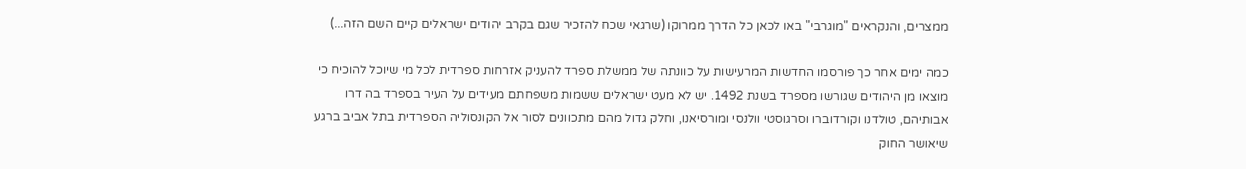ממצרים, והנקראים "מוגרבי" באו לכאן כל הדרך ממרוקו (שרגאי שכח להזכיר שגם בקרב יהודים ישראלים קיים השם הזה...)

כמה ימים אחר כך פורסמו החדשות המרעישות על כוונתה של ממשלת ספרד להעניק אזרחות ספרדית לכל מי שיוכל להוכיח כי מוצאו מן היהודים שגורשו מספרד בשנת 1492. יש לא מעט ישראלים ששמות משפחתם מעידים על העיר בספרד בה דרו אבותיהם, טולדנו וקורדוברו וסרגוסטי וולנסי ומורסיאנו, וחלק גדול מהם מתכוונים לסור אל הקונסוליה הספרדית בתל אביב ברגע שיאושר החוק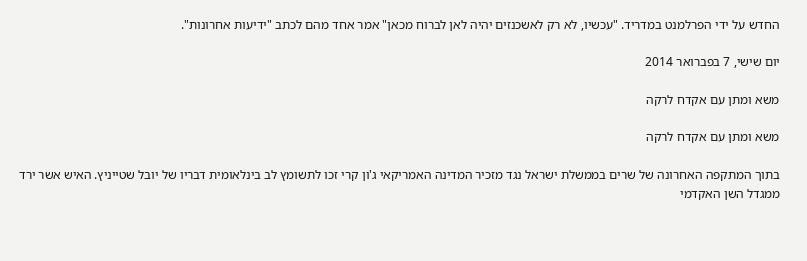החדש על ידי הפרלמנט במדריד. "עכשיו, לא רק לאשכנזים יהיה לאן לברוח מכאן" אמר אחד מהם לכתב "ידיעות אחרונות".

יום שישי, 7 בפברואר 2014

משא ומתן עם אקדח לרקה

משא ומתן עם אקדח לרקה

בתוך המתקפה האחרונה של שרים בממשלת ישראל נגד מזכיר המדינה האמריקאי ג'ון קרי זכו לתשומץ לב בינלאומית דבריו של יובל שטייניץ. האיש אשר ירד ממגדל השן האקדמי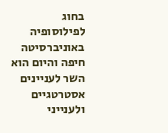בחוג לפילוסופיה באוניברסיטה חיפה והיום הוא השר לעניינים אסטרטגיים ולענייני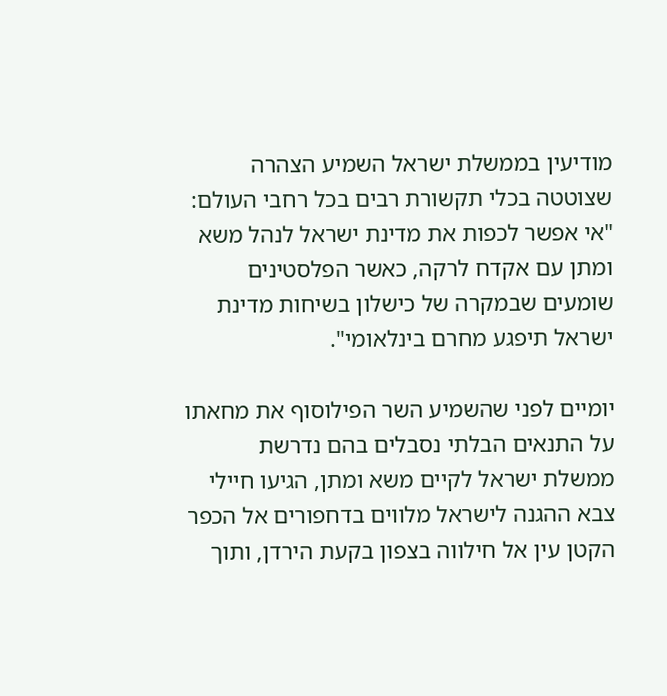מודיעין בממשלת ישראל השמיע הצהרה שצוטטה בכלי תקשורת רבים בכל רחבי העולם: "אי אפשר לכפות את מדינת ישראל לנהל משא ומתן עם אקדח לרקה, כאשר הפלסטינים שומעים שבמקרה של כישלון בשיחות מדינת ישראל תיפגע מחרם בינלאומי".

יומיים לפני שהשמיע השר הפילוסוף את מחאתו על התנאים הבלתי נסבלים בהם נדרשת ממשלת ישראל לקיים משא ומתן, הגיעו חיילי צבא ההגנה לישראל מלווים בדחפורים אל הכפר הקטן עין אל חילווה בצפון בקעת הירדן, ותוך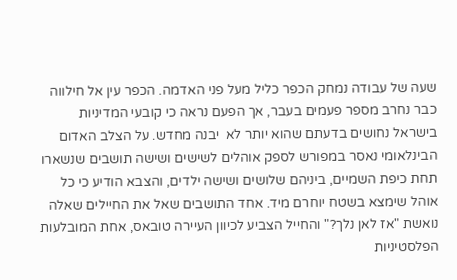שעה של עבודה נמחק הכפר כליל מעל פני האדמה. הכפר עין אל חילווה כבר נחרב מספר פעמים בעבר, אך הפעם נראה כי קובעי המדיניות בישראל נחושים בדעתם שהוא יותר לא  יבנה מחדש. על הצלב האדום הבינלאומי נאסר במפורש לספק אוהלים לשישים ושישה תושבים שנשארו תחת כיפת השמיים, ביניהם שלושים ושישה ילדים, והצבא הודיע כי כל אוהל שימצא בשטח יוחרם מיד. אחד התושבים שאל את החיילים שאלה נואשת "אז לאן נלך?" והחייל הצביע לכיוון העיירה טובאס, אחת המובלעות הפלסטיניות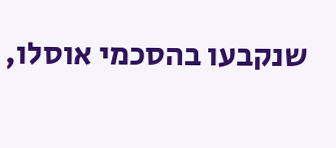שנקבעו בהסכמי אוסלו,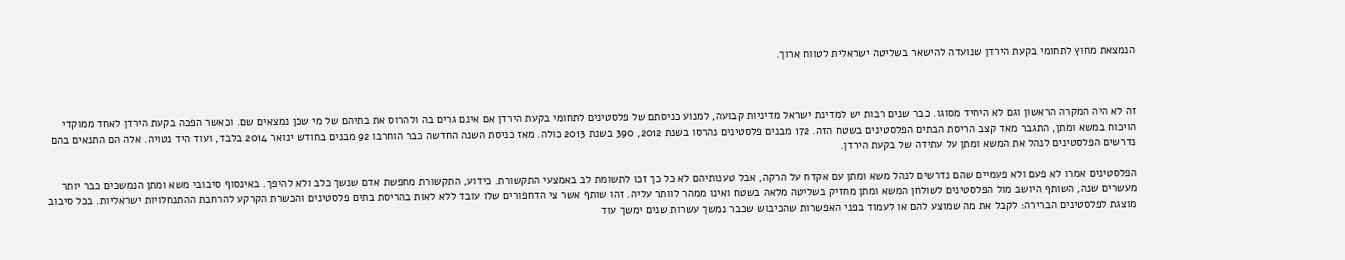הנמצאת מחוץ לתחומי בקעת הירדן שנועדה להישאר בשליטה ישראלית לטווח ארוך.



זה לא היה המקרה הראשון וגם לא היחיד מסוגו. כבר שנים רבות יש למדינת ישראל מדיניות קבועה, למנוע כניסתם של פלסטינים לתחומי בקעת הירדן אם אינם גרים בה ולהרוס את בתיהם של מי שכן נמצאים שם. וכאשר הפכה בקעת הירדן לאחד ממוקדי הויכוח במשא ומתן, התגבר מאד קצב הריסת הבתים הפלסטינים בשטח הזה. 172 מבנים פלסטינים נהרסו בשנת 2012, 390 בשנת 2013 כולה. מאז כניסת השנה החדשה כבר הוחרבו 92 מבנים בחודש ינואר 2014 בלבד, ועוד היד נטויה. אלה הם התנאים בהם נדרשים הפלסטינים לנהל את המשא ומתן על עתידה של בקעת הירדן.

הפלסטינים אמרו לא פעם ולא פעמיים שהם נדרשים לנהל משא ומתן עם אקדח על הרקה, אבל טענותיהם לא כל כך זכו לתשומת לב באמצעי התקשורת. כידוע, התקשורת מחפשת אדם שנשך כלב ולא להיפך. באינסוף סיבובי משא ומתן הנמשכים כבר יותר מעשרים שנה, השותף היושב מול הפלסטינים לשולחן המשא ומתן מחזיק בשליטה מלאה בשטח ואינו ממהר לוותר עליה. זהו שותף אשר צי הדחפורים שלו עובד ללא לאות בהריסת בתים פלסטינים והכשרת הקרקע להרחבת ההתנחלויות ישראליות. בכל סיבוב מוצגת לפלסטינים הברירה: לקבל את מה שמוצע להם או לעמוד בפני האפשרות שהכיבוש שכבר נמשך עשרות שנים ימשך עוד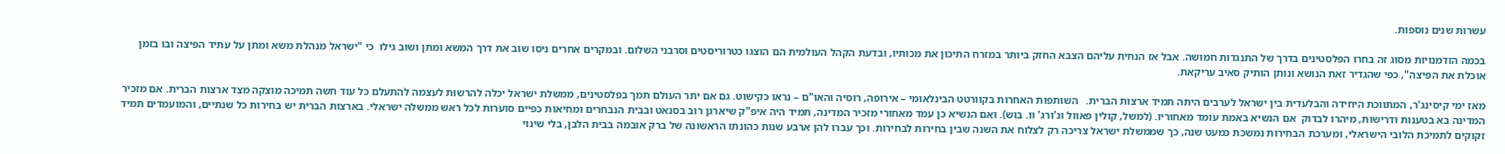עשרות שנים נוספות.

בכמה הזדמנויות מסוג זה בחרו הפלסטינים בדרך של התנגדות חמושה. אבל אז הנחית עליהם הצבא החזק ביותר במזרח התיכון את מכותיו, ובדעת הקהל העולמית הם הוצגו כטרוריסטים וסרבני השלום. ובמקרים אחרים ניסו שוב את דרך המשא ומתן ושוב גילו  כי "ישראל מנהלת משא ומתן על עתיד הפיצה ובו בזמן אוכלת את הפיצה", כפי שהגדיר זאת הנושא ונותן הותיק סאיב עריקאת.

מאז ימי קיסינג'ר, המתווכת היחידה והבלעדית בין ישראל לערבים היתה תמיד ארצות הברית.   השותפות האחרות בקוורטט הבינלאומי – אירופה, רוסיה והאו"ם – נראו כקישוט. גם אם יתר העולם תמך בפלסטינים, ממשלת ישראל יכלה להרשות לעצמה להתעלם כל עוד חשה תמיכה מוצקה מצד ארצות הברית. אם מזכיר המדינה בא בטענות ודרישות, מיהרו לבדוק  אם הנשיא באמת עומד מאחוריו. (למשל, קולין פאוול וג'ורג' וו. בוש). ואם הנשיא כן עמד מאחורי מזכיר המדינה, תמיד היה איפ"ק שיארגן רוב בסנאט ובבית הנבחרים ומחיאות כפיים סוערות לכל ראש ממשלה ישראלי. בארצות הברית יש בחירות כל שנתיים, והמועמדים תמיד זקוקים לתמיכת הלובי הישראלי, ומערכת הבחירות נמשכת כמעט שנה, כך שממשלת ישראל צריכה רק לצלוח את השנה שבין בחירות לבחירות. וכך עברו להן ארבע שנות כהונתו הראשונה של ברק אובמה בבית הלבן, בלי שינוי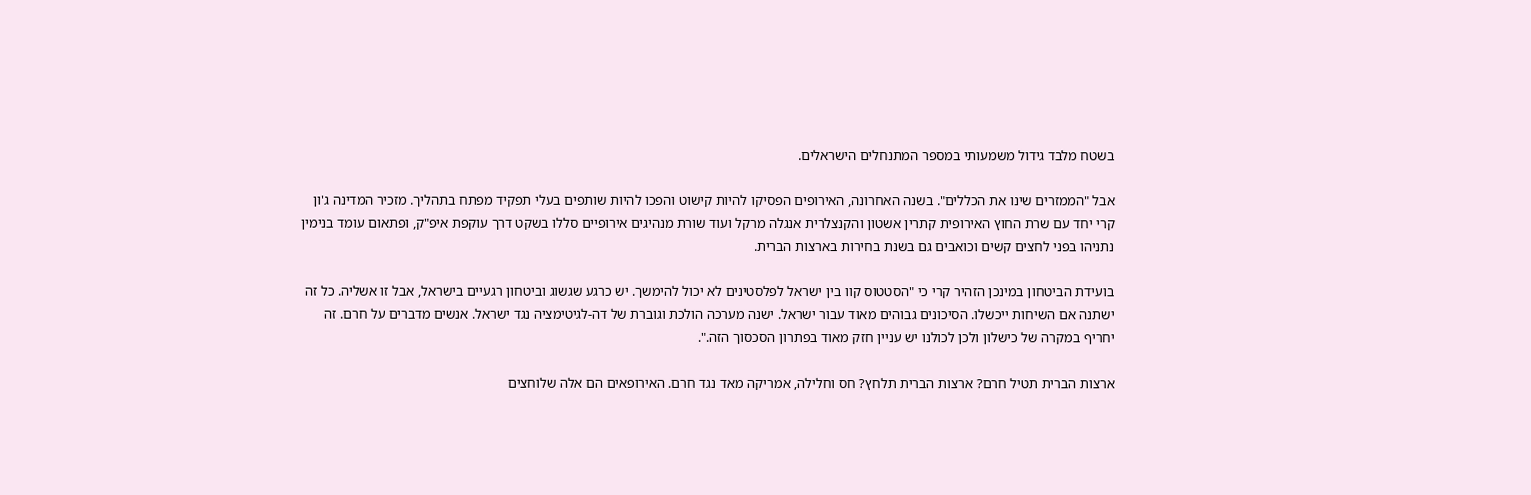בשטח מלבד גידול משמעותי במספר המתנחלים הישראלים.

אבל "הממזרים שינו את הכללים". בשנה האחרונה, האירופים הפסיקו להיות קישוט והפכו להיות שותפים בעלי תפקיד מפתח בתהליך. מזכיר המדינה ג'ון קרי יחד עם שרת החוץ האירופית קתרין אשטון והקנצלרית אנגלה מרקל ועוד שורת מנהיגים אירופיים סללו בשקט דרך עוקפת איפ"ק, ופתאום עומד בנימין נתניהו בפני לחצים קשים וכואבים גם בשנת בחירות בארצות הברית.

בועידת הביטחון במינכן הזהיר קרי כי "הסטטוס קוו בין ישראל לפלסטינים לא יכול להימשך. יש כרגע שגשוג וביטחון רגעיים בישראל, אבל זו אשליה. כל זה ישתנה אם השיחות ייכשלו. הסיכונים גבוהים מאוד עבור ישראל. ישנה מערכה הולכת וגוברת של דה-לגיטימציה נגד ישראל. אנשים מדברים על חרם. זה יחריף במקרה של כישלון ולכן לכולנו יש עניין חזק מאוד בפתרון הסכסוך הזה.".

ארצות הברית תטיל חרם? ארצות הברית תלחץ? חס וחלילה, אמריקה מאד נגד חרם. האירופאים הם אלה שלוחצים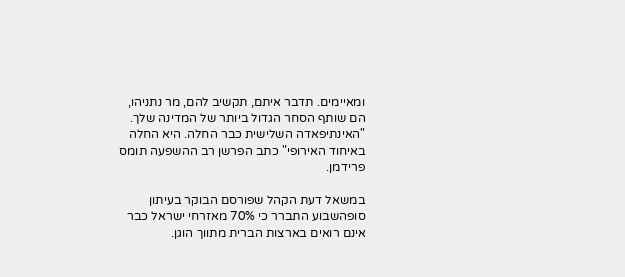ומאיימים. תדבר איתם, תקשיב להם, מר נתניהו, הם שותף הסחר הגדול ביותר של המדינה שלך. "האינתיפאדה השלישית כבר החלה. היא החלה באיחוד האירופי" כתב הפרשן רב ההשפעה תומס פרידמן.

במשאל דעת הקהל שפורסם הבוקר בעיתון סופהשבוע התברר כי 70% מאזרחי ישראל כבר אינם רואים בארצות הברית מתווך הוגן.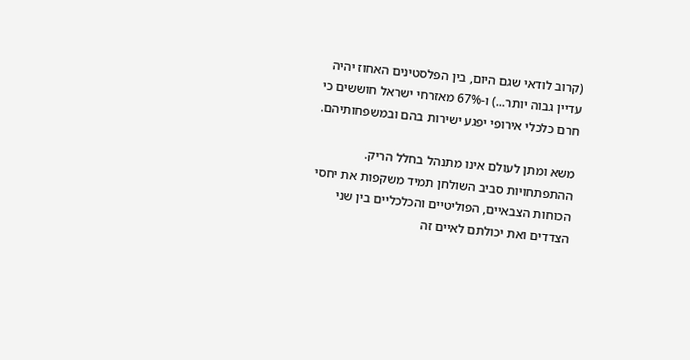(קרוב לודאי שגם היום, בין הפלסטינים האחוז יהיה עדיין גבוה יותר...) ו-67% מאזרחי ישראל חוששים כי חרם כלכלי אירופי יפגע ישירות בהם ובמשפחותיהם.

משא ומתן לעולם אינו מתנהל בחלל הריק. ההתפתחויות סביב השולחן תמיד משקפות את יחסי הכוחות הצבאיים, הפוליטיים והכלכליים בין שני הצדדים ואת יכולתם לאיים זה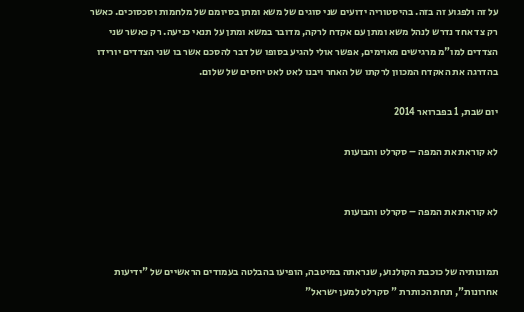על זה ולפגוע זה בזה. בהיסטוריה ידועים שני סוגים של משא ומתן בסיומם של מלחמות וסכסוכים. כאשר רק צד אחד נדרש לנהל משא ומתן עם אקדח לרקה, מדובר במשא ומתן על תנאי כניעה. רק כאשר שני הצדדים למו"מ מרגישים מאוימים, אפשר אולי להגיע בסופו של דבר להסכם אשר בו שני הצדדים יורידו בהדרגה את האקדח המכוון לרקתו של האחר ויבנו לאט לאט יחסים של שלום.

יום שבת, 1 בפברואר 2014

לא קוראת את המפה – סקרלט והבועות


לא קוראת את המפה – סקרלט והבועות


תמונותיה של כוכבת הקולנוע, שנראתה במיטבה, הופיעו בהבלטה בעמודים הראשיים של "ידיעות אחרונות", תחת הכותרת " סקרלט למען ישראל"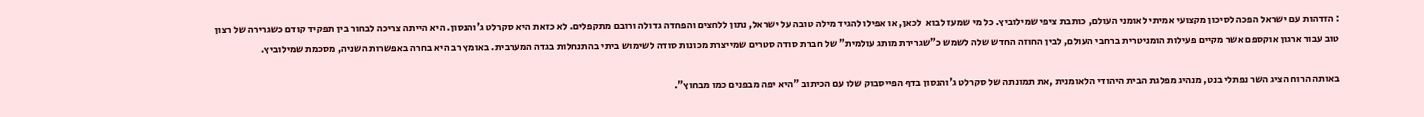: הזדהות עם ישראל הפכה לסיכון מקצועי אמיתי לאומני העולם, כותבת ציפי שמילוביץ. כל מי שמעז לבוא  לכאן, או אפילו להגיד מילה טובה על ישראל, נתון ללחצים והפחדה גדולה ורובם מתקפלים. לא כזאת היא סקרלט ג'והנסון. היא הייתה צריכה לבחור בין תפקיד קודם כשגרירה של רצון טוב עבור ארגון אוקספם אשר מקיים פעילות הומניטרית ברחבי העולם, לבין החוזה החדש שלה לשמש כ"שגרירת מותג עולמית" של חברת סודה סטרים שמייצרת מכונות סודה לשימוש ביתי בהתנחלות בגדה המערבית. באומץ רב היא בחרה באפשרות השניה, מסכמת שמילוביץ.

באותה הרוח הציג השר נפתלי בנט, מנהיג מפלגת הבית היהודי הלאומנית ,את תמונתה של סקרלט ג'והנסון בדף הפייסבוק שלו עם הכיתוב "היא יפה מבפנים כמו מבחוץ".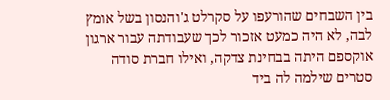בין השבחים שהורעפו על סקרלט ג'והנסון בשל אומץ לבה, לא היה כמעט אזכור לכך שעבודתה עבור ארגון אוקספם היתה בבחינת צדקה, ואילו חברת סודה סטרים שילמה לה ביד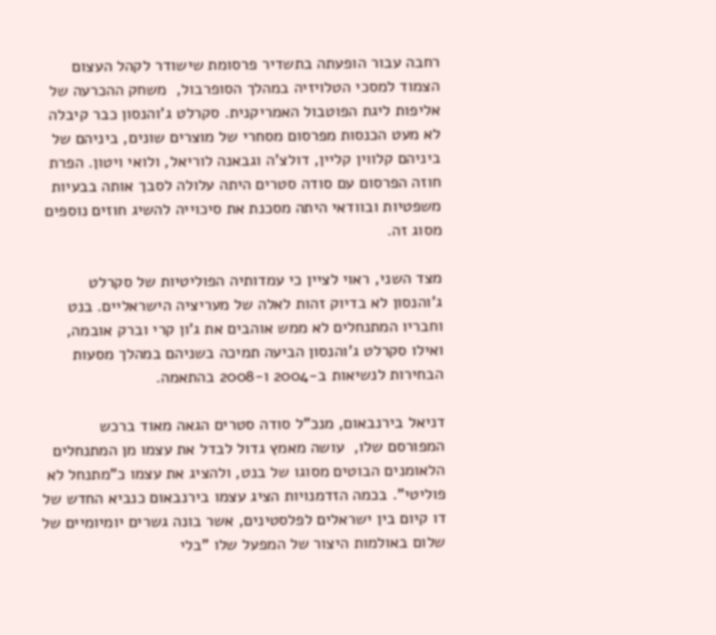רחבה עבור הופעתה בתשדיר פרסומת שישודר לקהל העצום הצמוד למסכי הטלויזיה במהלך הסופרבול,  משחק ההכרעה של אליפות ליגת הפוטבול האמריקנית. סקרלט ג'והנסון כבר קיבלה לא מעט הכנסות מפרסום מסחרי של מוצרים שונים, ביניהם של ביניהם קלווין קליין, דולצ'ה וגבאנה לוריאל, ולואי ויטון. הפרת חוזה הפרסום עם סודה סטרים היתה עלולה לסבך אותה בבעיות משפטיות ובוודאי היתה מסכנת את סיכוייה להשיג חוזים נוספים מסוג זה.

מצד השני, ראוי לציין כי עמדותיה הפוליטיות של סקרלט ג'והנסון לא בדיוק זהות לאלה של מעריציה הישראליים. בנט וחבריו המתנחלים לא ממש אוהבים את ג'ון קרי וברק אובמה, ואילו סקרלט ג'והנסון הביעה תמיכה בשניהם במהלך מסעות הבחירות לנשיאות ב-2004 ו-2008 בהתאמה.

דניאל בירנבאום, מנכ"ל סודה סטרים הגאה מאוד ברכש המפורסם שלו,  עושה מאמץ גדול לבדל את עצמו מן המתנחלים הלאומנים הבוטים מסוגו של בנט, ולהציג את עצמו כ"מתנחל לא פוליטי". בכמה הזדמנויות הציג עצמו בירנבאום כנביא החדש של דו קיום בין ישראלים לפלסטינים, אשר בונה גשרים יומיומיים של שלום באולמות היצור של המפעל שלו "בלי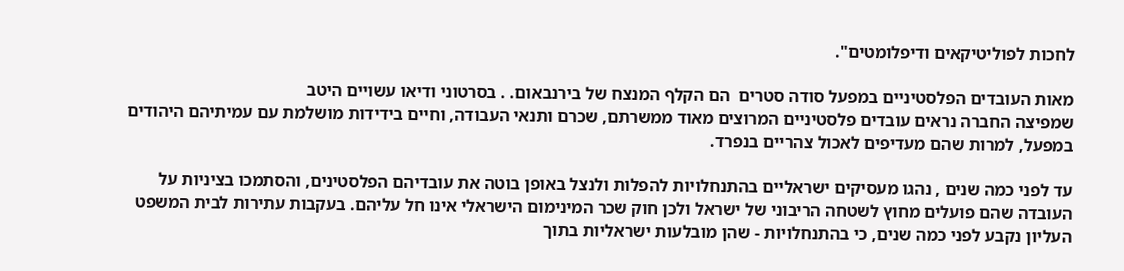לחכות לפוליטיקאים ודיפלומטים".

מאות העובדים הפלסטיניים במפעל סודה סטרים  הם הקלף המנצח של בירנבאום. . בסרטוני ודיאו עשויים היטב
שמפיצה החברה נראים עובדים פלסטיניים המרוצים מאוד ממשרתם, שכרם ותנאי העבודה, וחיים בידידות מושלמת עם עמיתיהם היהודים במפעל, למרות שהם מעדיפים לאכול צהריים בנפרד.

עד לפני כמה שנים , נהגו מעסיקים ישראליים בהתנחלויות להפלות ולנצל באופן בוטה את עובדיהם הפלסטינים, והסתמכו בציניות על העובדה שהם פועלים מחוץ לשטחה הריבוני של ישראל ולכן חוק שכר המינימום הישראלי אינו חל עליהם. בעקבות עתירות לבית המשפט העליון נקבע לפני כמה שנים, כי בהתנחלויות - שהן מובלעות ישראליות בתוך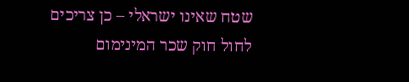שטח שאינו ישראלי – כן צריכים לחול חוק שכר המינימום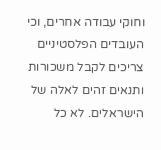וחוקי עבודה אחרים, וכי העובדים הפלסטיניים צריכים לקבל משכורות ותנאים זהים לאלה של הישראלים. לא כל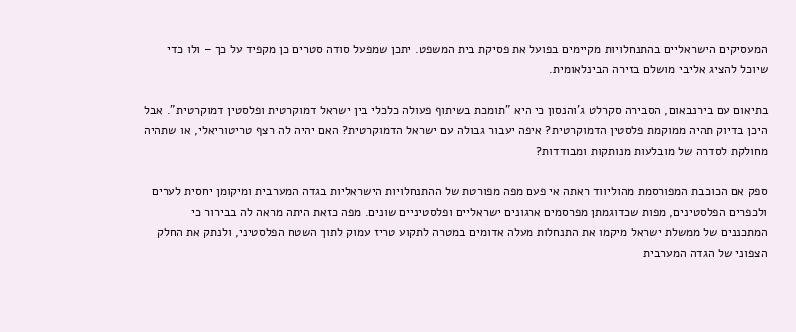המעסיקים הישראליים בהתנחלויות מקיימים בפועל את פסיקת בית המשפט. יתכן שמפעל סודה סטרים כן מקפיד על כך – ולו כדי שיוכל להציג אליבי מושלם בזירה הבינלאומית.

בתיאום עם בירנבאום, הסבירה סקרלט ג'והנסון כי היא "תומכת בשיתוף פעולה כלכלי בין ישראל דמוקרטית ופלסטין דמוקרטית". אבל היכן בדיוק תהיה ממוקמת פלסטין הדמוקרטית? איפה יעבור גבולה עם ישראל הדמוקרטית? האם יהיה לה רצף טריטוריאלי, או שתהיה מחולקת לסדרה של מובלעות מנותקות ומבודדות?

ספק אם הכוכבת המפורסמת מהוליווד ראתה אי פעם מפה מפורטת של ההתנחלויות הישראליות בגדה המערבית ומיקומן יחסית לערים ולכפרים הפלסטינים, מפות שכדוגמתן מפרסמים ארגונים ישראליים ופלסטיניים שונים. מפה כזאת היתה מראה לה בבירור כי המתכננים של ממשלת ישראל מיקמו את התנחלות מעלה אדומים במטרה לתקוע טריז עמוק לתוך השטח הפלסטיני, ולנתק את החלק הצפוני של הגדה המערבית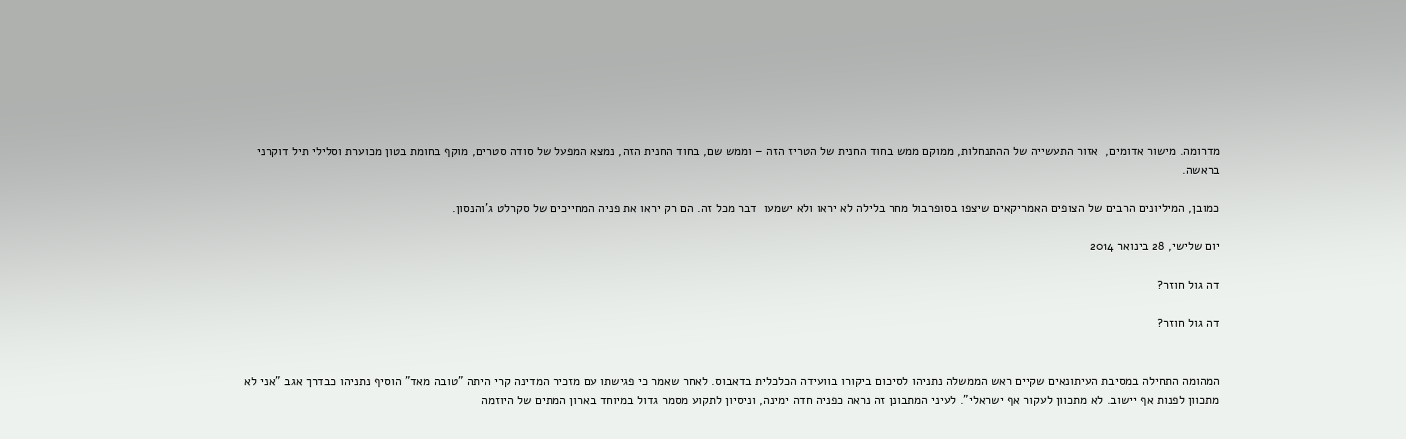מדרומה. מישור אדומים,  אזור התעשייה של ההתנחלות, ממוקם ממש בחוד החנית של הטריז הזה – וממש שם, בחוד החנית הזה, נמצא המפעל של סודה סטרים, מוקף בחומת בטון מכוערת וסלילי תיל דוקרני בראשה.

כמובן, המיליונים הרבים של הצופים האמריקאים שיצפו בסופרבול מחר בלילה לא יראו ולא ישמעו  דבר מכל זה. הם רק יראו את פניה המחייכים של סקרלט ג'והנסון.

יום שלישי, 28 בינואר 2014

דה גול חוזר?

דה גול חוזר?


המהומה התחילה במסיבת העיתונאים שקיים ראש הממשלה נתניהו לסיכום ביקורו בוועידה הכלכלית בדאבוס. לאחר שאמר כי פגישתו עם מזכיר המדינה קרי היתה "טובה מאד" הוסיף נתניהו כבדרך אגב "אני לא מתכוון לפנות אף יישוב. לא מתכוון לעקור אף ישראלי". לעיני המתבונן זה נראה כפניה חדה ימינה, וניסיון לתקוע מסמר גדול במיוחד בארון המתים של היוזמה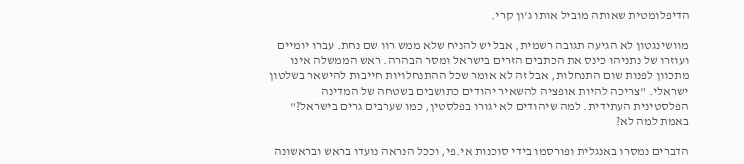הדיפלומטית שאותה מוביל אותו ג'ון קרי.

מוושינגטון לא הגיעה תגובה רשמית, אבל יש להניח שלא ממש רוו שם נחת. עברו יומיים ועוזרו של נתניהו כינס את הכתבים הזרים בישראל ומסר הבהרה. ראש הממשלה אינו מתכוון לפנות שום התנחלות, אבל זה לא אומר שכל ההתנחלויות חייבות להישאר בשלטון ישראלי. "צריכה להיות אופציה להשאיר יהודים כתושבים בשטחה של המדינה הפלסטינית העתידית. למה שיהודים לא יגורו בפלסטין, כמו שערבים גרים בישראל?" באמת למה לא?

הדברים נמסרו באנגלית ופורסמו בידי סוכנות אי.פי, וככל הנראה נועדו בראש ובראשונה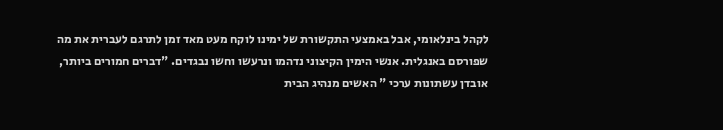לקהל בינלאומי, אבל באמצעי התקשורת של ימינו לוקח מעט מאד זמן לתרגם לעברית את מה שפורסם באנגלית. אנשי הימין הקיצוני נדהמו ונרעשו וחשו נבגדים. "דברים חמורים ביותר, אובדן עשתונות ערכי " האשים מנהיג הבית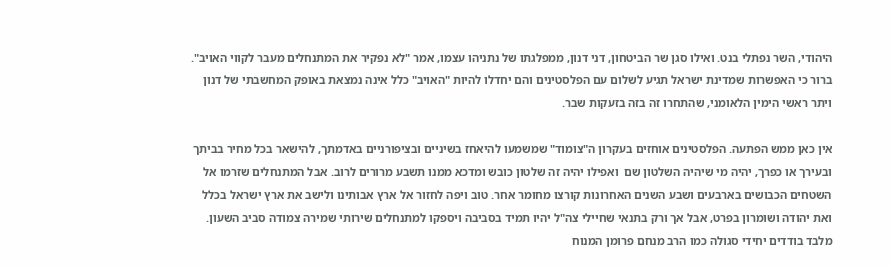היהודי, השר נפתלי בנט. ואילו סגן שר הביטחון, דני דנון, ממפלגתו של נתניהו עצמו, אמר "לא נפקיר את המתנחלים מעבר לקווי האויב". ברור כי האפשרות שמדינת ישראל תגיע לשלום עם הפלסטינים והם יחדלו להיות "האויב" כלל אינה נמצאת באופק המחשבתי של דנון ויתר ראשי הימין הלאומני, שהתחרו זה בזה בזעקות שבר.

אין כאן ממש הפתעה. הפלסטינים אוחזים בעקרון ה"צומוד" שמשמעו להיאחז בשיניים ובציפורניים באדמתך, להישאר בכל מחיר בביתך ובעירך או כפרך, יהיה מי שיהיה השלטון שם  ואפילו יהיה זה שלטון כובש ומדכא ממנו תשבע מרורים לרוב. אבל המתנחלים שזרמו אל השטחים הכבושים בארבעים ושבע השנים האחרונות קורצו מחומר אחר. טוב ויפה לחזור אל ארץ אבותינו ולישב את ארץ ישראל בכלל ואת יהודה ושומרון בפרט, אבל אך ורק בתנאי שחיילי צה"ל יהיו תמיד בסביבה ויספקו למתנחלים שירותי שמירה צמודה סביב השעון. מלבד בודדים יחידי סגולה כמו הרב מנחם פרומן המנוח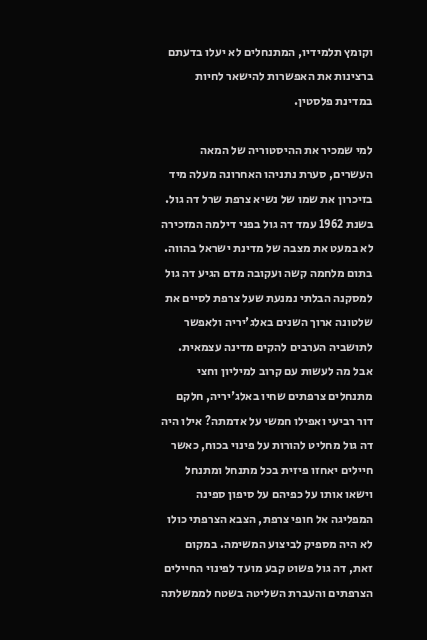וקומץ תלמידיו, המתנחלים לא יעלו בדעתם ברצינות את האפשרות להישאר לחיות במדינת פלסטין.

למי שמכיר את ההיסטוריה של המאה העשרים, סערת נתניהו האחרונה מעלה מיד בזיכרון את שמו של נשיא צרפת שרל דה גול. בשנת 1962 עמד דה גול בפני דילמה המזכירה לא במעט את מצבה של מדינת ישראל בהווה. בתום מלחמה קשה ועקובה מדם הגיע דה גול למסקנה הבלתי נמנעת שעל צרפת לסיים את שלטונה ארוך השנים באלג'יריה ולאפשר לתושביה הערבים להקים מדינה עצמאית. אבל מה לעשות עם קרוב למיליון וחצי מתנחלים צרפתים שחיו באלג'יריה, חלקם דור רביעי ואפילו חמשי על אדמתה? אילו היה דה גול מחליט להורות על פינוי בכוח, כאשר חיילים יאחזו פיזית בכל מתנחל ומתנחל וישאו אותו על כפיהם על סיפון ספינה המפליגה אל חופי צרפת, הצבא הצרפתי כולו לא היה מספיק לביצוע המשימה. במקום זאת, דה גול פשוט קבע מועד לפינוי החיילים הצרפתים והעברת השליטה בשטח לממשלתה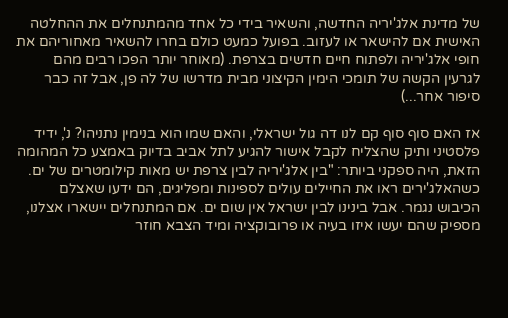של מדינת אלג'יריה החדשה, והשאיר בידי כל אחד מהמתנחלים את ההחלטה האישית אם להישאר או לעזוב. בפועל כמעט כולם בחרו להשאיר מאחוריהם את חופי אלג'יריה ולפתוח חיים חדשים בצרפת. (מאוחר יותר הפכו רבים מהם לגרעין הקשה של תומכי הימין הקיצוני מבית מדרשו של לה פן, אבל זה כבר סיפור אחר...)

אז האם סוף סוף קם לנו דה גול ישראלי, והאם שמו הוא בנימין נתניהו? נ', ידיד פלסטיני ותיק שהצליח לקבל אישור להגיע לתל אביב בדיוק באמצע כל המהומה הזאת, היה ספקני ביותר: "בין אלג'יריה לבין צרפת יש מאות קילומטרים של ים. כשהאלג'ירים ראו את החיילים עולים לספינות ומפליגים, הם ידעו שאצלם הכיבוש נגמר. אבל בינינו לבין ישראל אין שום ים. אם המתנחלים יישארו אצלנו, מספיק שהם יעשו איזו בעיה או פרובוקציה ומיד הצבא חוזר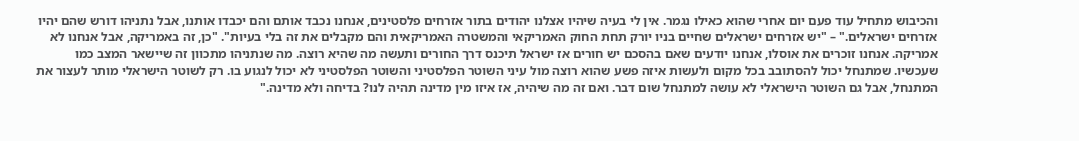והכיבוש מתחיל עוד פעם יום אחרי שהוא כאילו נגמר. אין לי בעיה שיהיו אצלנו יהודים בתור אזרחים פלסטינים, אנחנו נכבד אותם והם יכבדו אותנו, אבל נתניהו דורש שהם יהיו אזרחים ישראלים." – "יש אזרחים ישראלים שחיים בניו יורק תחת החוק האמריקאי והמשטרה האמריקאית והם מקבלים את זה בלי בעיות". "כן, זה באמריקה, אבל אנחנו לא אמריקה. אנחנו זוכרים את אוסלו, אנחנו יודעים שאם בהסכם יש חורים אז ישראל תיכנס דרך החורים ותעשה מה שהיא רוצה. מה שנתניהו מתכוון זה שיישאר המצב כמו שעכשיו. שמתנחל יכול להסתובב בכל מקום ולעשות איזה פשע שהוא רוצה מול עיני השוטר הפלסטיני והשוטר הפלסטיני לא יכול לנגוע בו. רק לשוטר הישראלי מותר לעצור את המתנחל, אבל גם השוטר הישראלי לא עושה למתנחל שום דבר. ואם זה מה שיהיה, אז איזו מין מדינה תהיה לנו? בדיחה ולא מדינה."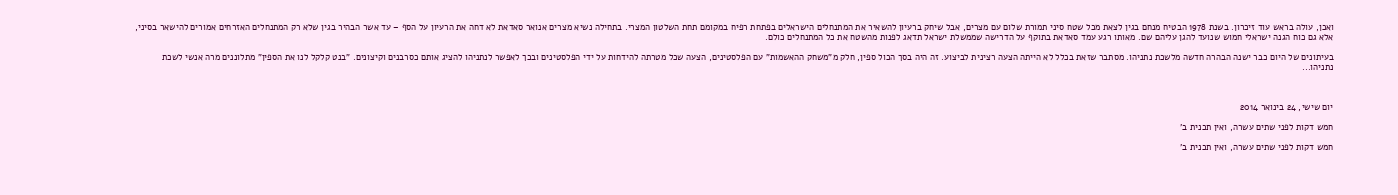ואכן, עולה בראש עוד זיכרון. בשנת 1978 הבטיח מנחם בגין לצאת מכל שטח סיני תמורת שלום עם מצרים, אבל שיחק ברעיון להשאיר את המתנחלים הישראלים בפתחת רפיח במקומם תחת השלטון המצרי. בתחילה נשיא מצרים אנואר סאדאת לא דחה את הרעיון על הסף – עד אשר הבהיר בגין שלא רק המתנחלים האזרחים אמורים להישאר בסיני, אלא גם כוח הגנה ישראלי חמוש שנועד להגן עליהם שם. מאותו רגע עמד סאדאת בתוקף על הדרישה שממשלת ישראל תדאג לפנות מהשטח את כל המתנחלים כולם.

בעיתונים של היום כבר ישנה הבהרה חדשה מלשכת נתניהו. מסתבר שזאת בכלל לא הייתה הצעה רצינית לביצוע. זה היה בסך הכול ספין, חלק מ"משחק ההאשמות" עם הפלסטינים, הצעה שכל מטרתה להידחות על ידי הפלסטינים ובכך לאפשר לנתניהו להציג אותם כסרבנים וקיצונים. "בנט קלקל לנו את הספין" מתלוננים מרה אנשי לשכת נתניהו...



יום שישי, 24 בינואר 2014

חמש דקות לפני שתים עשרה, ואין תכנית ב'

חמש דקות לפני שתים עשרה, ואין תכנית ב'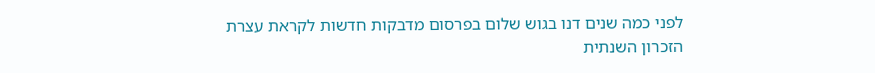לפני כמה שנים דנו בגוש שלום בפרסום מדבקות חדשות לקראת עצרת הזכרון השנתית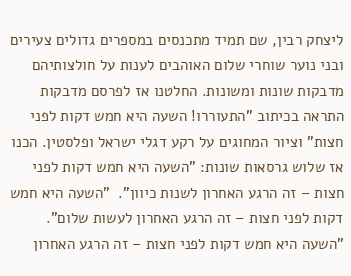ליצחק רבין, שם תמיד מתכנסים במספרים גדולים צעירים ובני נוער שוחרי שלום האוהבים לענות על חולצותיהם מדבקות שונות ומשונות. החלטנו אז לפרסם מדבקות התראה בכיתוב "התעוררו! השעה היא חמש דקות לפני חצות" וציור המחוגים על רקע דגלי ישראל ופלסטין. הכנו אז שלוש גרסאות שונות: "השעה היא חמש דקות לפני חצות – זה הרגע האחרון לשנות כיוון".  "השעה היא חמש דקות לפני חצות – זה הרגע האחרון לעשות שלום". "השעה היא חמש דקות לפני חצות – זה הרגע האחרון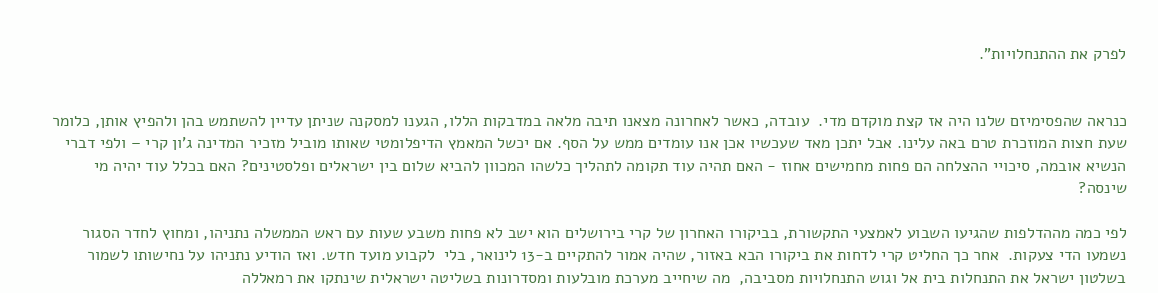לפרק את ההתנחלויות".


כנראה שהפסימיזם שלנו היה אז קצת מוקדם מדי.  עובדה, כאשר לאחרונה מצאנו תיבה מלאה במדבקות הללו, הגענו למסקנה שניתן עדיין להשתמש בהן ולהפיץ אותן, כלומר שעת חצות המוזכרת טרם באה עלינו. אבל יתכן מאד שעכשיו אכן אנו עומדים ממש על הסף. אם יכשל המאמץ הדיפלומטי שאותו מוביל מזכיר המדינה ג'ון קרי – ולפי דברי הנשיא אובמה, סיכויי ההצלחה הם פחות מחמישים אחוז - האם תהיה עוד תקומה לתהליך כלשהו המכוון להביא שלום בין ישראלים ופלסטינים? האם בכלל עוד יהיה מי שינסה?

לפי כמה מההדלפות שהגיעו השבוע לאמצעי התקשורת, בביקורו האחרון של קרי בירושלים הוא ישב לא פחות משבע שעות עם ראש הממשלה נתניהו, ומחוץ לחדר הסגור נשמעו הדי צעקות.  אחר כך החליט קרי לדחות את ביקורו הבא באזור, שהיה אמור להתקיים ב-13 לינואר, בלי  לקבוע מועד חדש. ואז הודיע נתניהו על נחישותו לשמור בשלטון ישראל את התנחלות בית אל וגוש התנחלויות מסביבה,  מה שיחייב מערכת מובלעות ומסדרונות בשליטה ישראלית שינתקו את רמאללה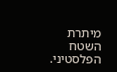מיתרת השטח הפלסטיני.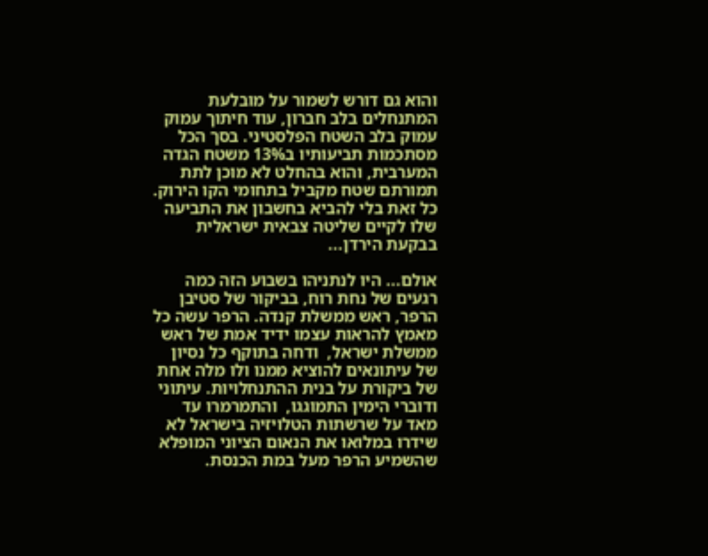והוא גם דורש לשמור על מובלעת המתנחלים בלב חברון, עוד חיתוך עמוק עמוק בלב השטח הפלסטיני. בסך הכל מסתכמות תביעותיו ב13% משטח הגדה המערבית, והוא בהחלט לא מוכן לתת תמורתם שטח מקביל בתחומי הקו הירוק. כל זאת בלי להביא בחשבון את התביעה שלו לקיים שליטה צבאית ישראלית בבקעת הירדן...

אולם... היו לנתניהו בשבוע הזה כמה רגעים של נחת רוח, בביקור של סטיבן הרפר, ראש ממשלת קנדה. הרפר עשה כל מאמץ להראות עצמו ידיד אמת של ראש ממשלת ישראל,  ודחה בתוקף כל נסיון של עיתונאים להוציא ממנו ולו מלה אחת של ביקורת על בנית ההתנחלויות. עיתוני ודוברי הימין התמוגגו,  והתמרמרו עד מאד על שרשתות הטלויזיה בישראל לא שידרו במלואו את הנאום הציוני המופלא שהשמיע הרפר מעל במת הכנסת.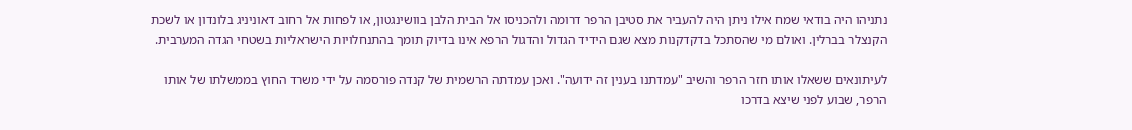נתניהו היה בודאי שמח אילו ניתן היה להעביר את סטיבן הרפר דרומה ולהכניסו אל הבית הלבן בוושינגטון, או לפחות אל רחוב דאוניניג בלונדון או לשכת הקנצלר בברלין. ואולם מי שהסתכל בדקדקנות מצא שגם הידיד הגדול והדגול הרפא אינו בדיוק תומך בהתנחלויות הישראליות בשטחי הגדה המערבית.

לעיתונאים ששאלו אותו חזר הרפר והשיב "עמדתנו בענין זה ידועה". ואכן עמדתה הרשמית של קנדה פורסמה על ידי משרד החוץ בממשלתו של אותו הרפר, שבוע לפני שיצא בדרכו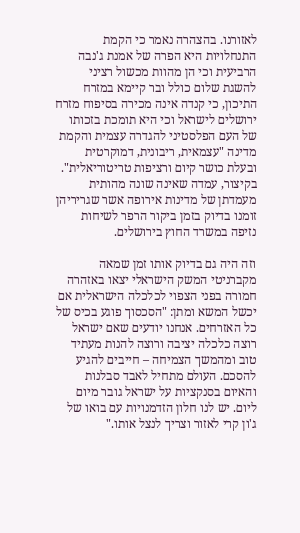לאזורנו. בהצהרה נאמר כי הקמת התנחלויות היא הפרה של אמנת ג'נבה הרביעית וכי הן מהוות מכשול רציני להשגת שלום כולל ובר קיימא במזרח התיכון, כי קנדה אינה מכירה בסיפוח מזרח ירושלים לישראל וכי היא תומכת בזכותו של העם הפלסטיני להגדרה עצמית והקמת מדינה "עצמאית, ריבונית, דמוקרטית ובעלת כושר קיום ורציפות טריטוריאלית". בקיצור, עמדה שאינה שונה מהותית מעמדתן של מדינות אירופה אשר שגריריהן זומנו בדיוק בזמן ביקור הרפר לשיחות נזיפה במשרד החוץ בירושלים.

וזה היה גם בדיוק אותו זמן שמאה מקברניטי המשק הישראלי יצאו באזהרה חמורה בפני הצפוי לכלכלה הישראלית אם יכשל המשא ומתן: "הסכסוך פוגע בכיס של כל האזרחים. אנחנו יודעים שאם ישראל רוצה כלכלה יציבה ורוצה להנות מעתיד טוב ומהמשך הצמיחה – חייבים להגיע להסכם. העולם מתחיל לאבד סבלנות והאיום בסנקציות על ישראל גובר מיום ליום. יש לנו חלון הזדמנויות עם בואו של ג'ון קרי לאזור וצריך לנצל אותו."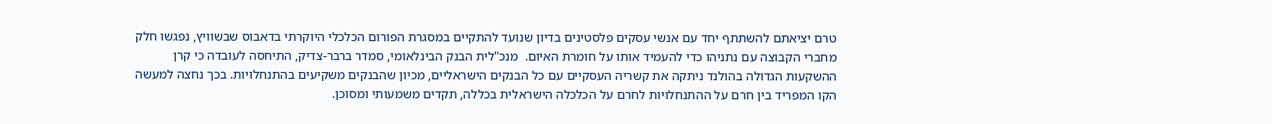טרם יציאתם להשתתף יחד עם אנשי עסקים פלסטינים בדיון שנועד להתקיים במסגרת הפורום הכלכלי היוקרתי בדאבוס שבשוויץ, נפגשו חלק מחברי הקבוצה עם נתניהו כדי להעמיד אותו על חומרת האיום.  מנכ"לית הבנק הבינלאומי, סמדר ברבר-צדיק, התיחסה לעובדה כי קרן ההשקעות הגדולה בהולנד ניתקה את קשריה העסקיים עם כל הבנקים הישראליים, מכיון שהבנקים משקיעים בהתנחלויות. בכך נחצה למעשה הקו המפריד בין חרם על ההתנחלויות לחרם על הכלכלה הישראלית בכללה, תקדים משמעותי ומסוכן.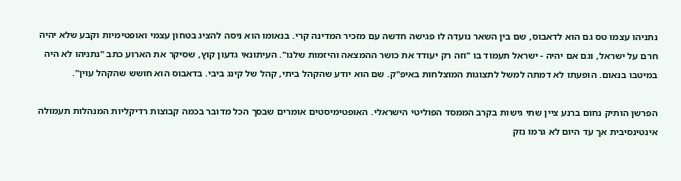נתניהו עצמו טס גם הוא לדאבוס, שם בין השאר נועדה לו פגישה חדשה עם מזכיר המדינה קרי. בנאומו הוא ניסה להציג בטחון עצמי ואופטימיות וקבע שלא יהיה חרם על ישראל, וגם אם יהיה - ישראל תעמוד בו "וזה רק יעודד את כושר ההמצאה והיזמות שלנו". העיתונאי גדעון קוץ, שסיקר את הארוע כתב "נתניהו לא היה במיטבו בנאום. הופעתו לא דמתה למשל לתצוגות המוצלחות באיפ"ק. שם הוא יודע שהקהל ביתי, קהל של קינג ביבי. בדאבוס הוא חושש שהקהל עוין".

הפרשן הותיק נחום ברנע ציין שתי גישות בקרב הממסד הפוליטי הישראלי. האופטימיסטים אומרים שבסך הכל מדובר בכמה קבוצות רדיקליות המנהלות תעמולה אינטינסיבית אך עד היום לא גרמו נזק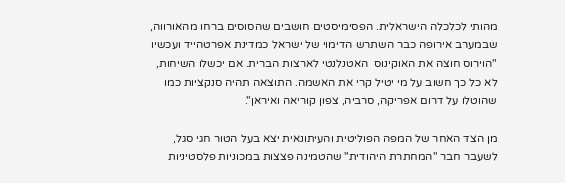מהותי לכלכלה הישראלית. הפסימיסטים חושבים שהסוסים ברחו מהאורווה, שבמערב אירופה כבר השתרש הדימוי של ישראל כמדינת אפרטהייד ועכשיו "הוירוס חוצה את האוקינוס  האטנלנטי לארצות הברית. אם יכשלו השיחות, לא כל כך חשוב על מי יטיל קרי את האשמה. התוצאה תהיה סנקציות כמו שהוטלו על דרום אפריקה, סרביה, צפון קוריאה ואיראן".

מן הצד האחר של המפה הפוליטית והעיתונאית יצא בעל הטור חגי סגל, לשעבר חבר "המחתרת היהודית" שהטמינה פצצות במכוניות פלסטיניות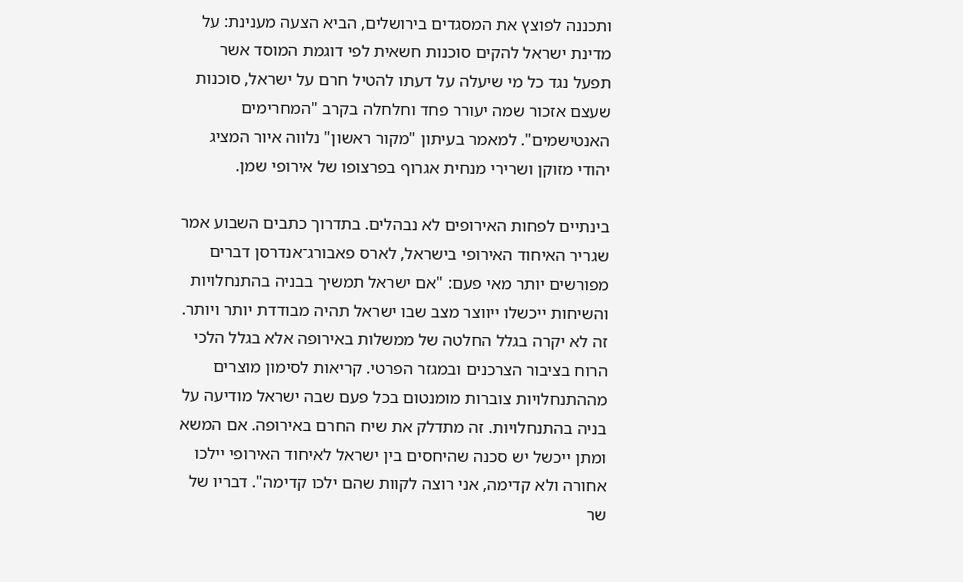ותכננה לפוצץ את המסגדים בירושלים, הביא הצעה מענינת: על מדינת ישראל להקים סוכנות חשאית לפי דוגמת המוסד אשר תפעל נגד כל מי שיעלה על דעתו להטיל חרם על ישראל, סוכנות שעצם אזכור שמה יעורר פחד וחלחלה בקרב "המחרימים האנטישמים". למאמר בעיתון "מקור ראשון" נלווה איור המציג יהודי מזוקן ושרירי מנחית אגרוף בפרצופו של אירופי שמן.

בינתיים לפחות האירופים לא נבהלים. בתדרוך כתבים השבוע אמר שגריר האיחוד האירופי בישראל, לארס פאבורג־אנדרסן דברים מפורשים יותר מאי פעם: "אם ישראל תמשיך בבניה בהתנחלויות והשיחות ייכשלו ייווצר מצב שבו ישראל תהיה מבודדת יותר ויותר. זה לא יקרה בגלל החלטה של ממשלות באירופה אלא בגלל הלכי הרוח בציבור הצרכנים ובמגזר הפרטי. קריאות לסימון מוצרים מההתנחלויות צוברות מומנטום בכל פעם שבה ישראל מודיעה על בניה בהתנחלויות. זה מתדלק את שיח החרם באירופה. אם המשא ומתן ייכשל יש סכנה שהיחסים בין ישראל לאיחוד האירופי יילכו אחורה ולא קדימה, אני רוצה לקוות שהם ילכו קדימה". דבריו של שר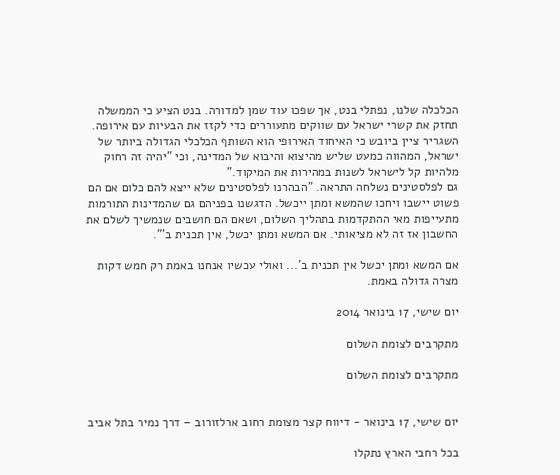הכלכלה שלנו, נפתלי בנט, אך שפכו עוד שמן למדורה. בנט הציע כי הממשלה תחזק את קשרי ישראל עם שווקים מתעוררים כדי לקזז את הבעיות עם אירופה. השגריר ציין ביובש כי האיחוד האירופי הוא השותף הכלכלי הגדולה ביותר של ישראל, המהווה כמעט שליש מהיצוא והיבוא של המדינה, וכי "יהיה זה רחוק מלהיות קל לישראל לשנות במהירות את המיקוד."
גם לפלסטינים נשלחה התראה. "הבהרנו לפלסטינים שלא ייצא להם כלום אם הם פשוט יישבו ויחכו שהמשא ומתן ייכשל. הדגשנו בפניהם גם שהמדינות התורמות מתעייפות מאי ההתקדמות בתהליך השלום, ושאם הם חושבים שנמשיך לשלם את החשבון אז זה לא מציאותי. אם המשא ומתן יכשל, אין תכנית ב'".

אם המשא ומתן יכשל אין תכנית ב'... ואולי עכשיו אנחנו באמת רק חמש דקות מצרה גדולה באמת.

יום שישי, 17 בינואר 2014

מתקרבים לצומת השלום

מתקרבים לצומת השלום


יום שישי, 17 בינואר - דיווח קצר מצומת רחוב ארלזורוב – דרך נמיר בתל אביב

בכל רחבי הארץ נתקלו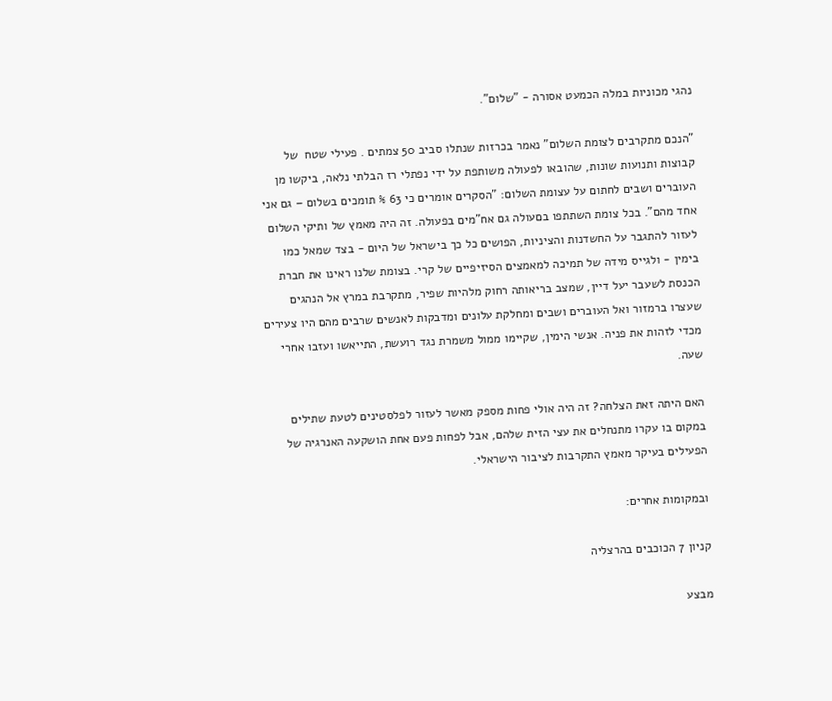נהגי מכוניות במלה הכמעט אסורה - "שלום".

"הנכם מתקרבים לצומת השלום" נאמר בכרזות שנתלו סביב 50 צמתים . פעילי שטח  של קבוצות ותנועות שונות, שהובאו לפעולה משותפת על ידי נפתלי רז הבלתי נלאה, ביקשו מן העוברים ושבים לחתום על עצומת השלום: "הסקרים אומרים כי 63 % תומכים בשלום – גם אני אחד מהם". בכל צומת השתתפו בםעולה גם אח"מים בפעולה. זה היה מאמץ של ותיקי השלום לעזור להתגבר על החשדנות והציניות, הפושים כל כך בישראל של היום - בצד שמאל כמו בימין - ולגייס מידה של תמיכה למאמצים הסיזיפיים של קרי. בצומת שלנו ראינו את חברת הכנסת לשעבר יעל דיין, שמצב בריאותה רחוק מלהיות שפיר, מתקרבת במרץ אל הנהגים שעצרו ברמזור ואל העוברים ושבים ומחלקת עלונים ומדבקות לאנשים שרבים מהם היו צעירים מכדי לזהות את פניה. אנשי הימין, שקיימו ממול משמרת נגד רועשת, התייאשו ועזבו אחרי שעה.

האם היתה זאת הצלחה? זה היה אולי פחות מספק מאשר לעזור לפלסטינים לטעת שתילים במקום בו עקרו מתנחלים את עצי הזית שלהם, אבל לפחות פעם אחת הושקעה האנרגיה של הפעילים בעיקר מאמץ התקרבות לציבור הישראלי.

ובמקומות אחרים:

קניון 7 הכוכבים בהרצליה

מבצע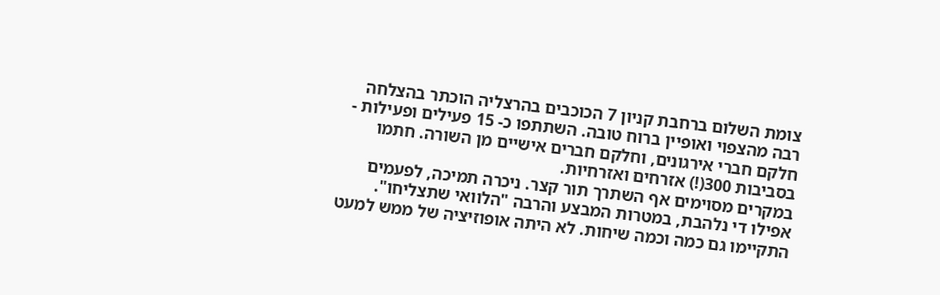צומת השלום ברחבת קניון 7 הכוכבים בהרצליה הוכתר בהצלחה רבה מהצפוי ואופיין ברוח טובה. השתתפו כ- 15 פעילים ופעילות - חלקם חברי אירגונים, וחלקם חברים אישיים מן השורה. חתמו בסביבות 300(!) אזרחים ואזרחיות.
במקרים מסוימים אף השתרך תור קצר. ניכרה תמיכה, לפעמים אפילו די נלהבת, במטרות המבצע והרבה "הלוואי שתצליחו". התקיימו גם כמה וכמה שיחות. לא היתה אופוזיציה של ממש למעט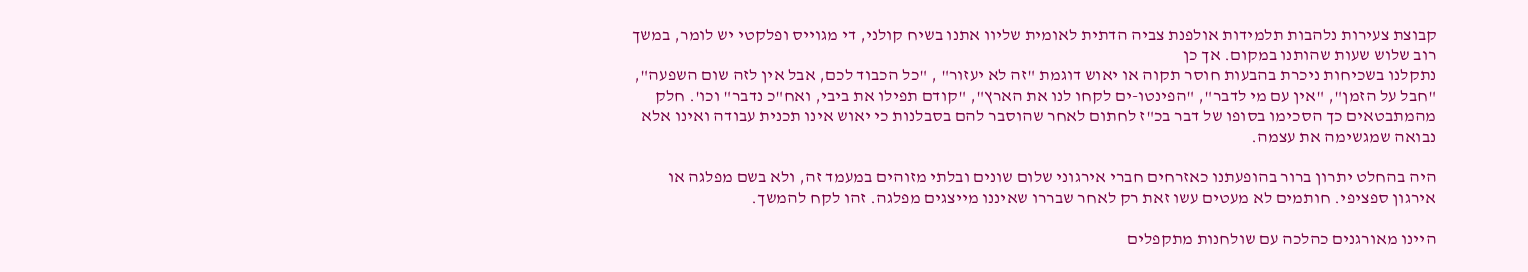קבוצת צעירות נלהבות תלמידות אולפנת צביה הדתית לאומית שליוו אתנו בשיח קולני, די מגוייס ופלקטי יש לומר, במשך רוב שלוש שעות שהותנו במקום. אך כן
נתקלנו בשכיחות ניכרת בהבעות חוסר תקוה או יאוש דוגמת "זה לא יעזור" , "כל הכבוד לכם, אבל אין לזה שום השפעה", "חבל על הזמן", "אין עם מי לדבר", "הפינטו-ים לקחו לנו את הארץ", "קודם תפילו את ביבי, ואח"כ נדבר" וכו'. חלק
מהמתבטאים כך הסכימו בסופו של דבר בכ"ז לחתום לאחר שהוסבר להם בסבלנות כי יאוש אינו תכנית עבודה ואינו אלא נבואה שמגשימה את עצמה.

היה בהחלט יתרון ברור בהופעתנו כאזרחים חברי אירגוני שלום שונים ובלתי מזוהים במעמד זה, ולא בשם מפלגה או אירגון ספציפי. חותמים לא מעטים עשו זאת רק לאחר שבררו שאיננו מייצגים מפלגה. זהו לקח להמשך.

היינו מאורגנים כהלכה עם שולחנות מתקפלים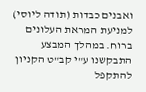ואבנים כבדות (תודה ליוסי) למניעת המראת העלונים ברוח. במהלך המבצע התבקשנו ע"י קב"ט הקניון להתקפל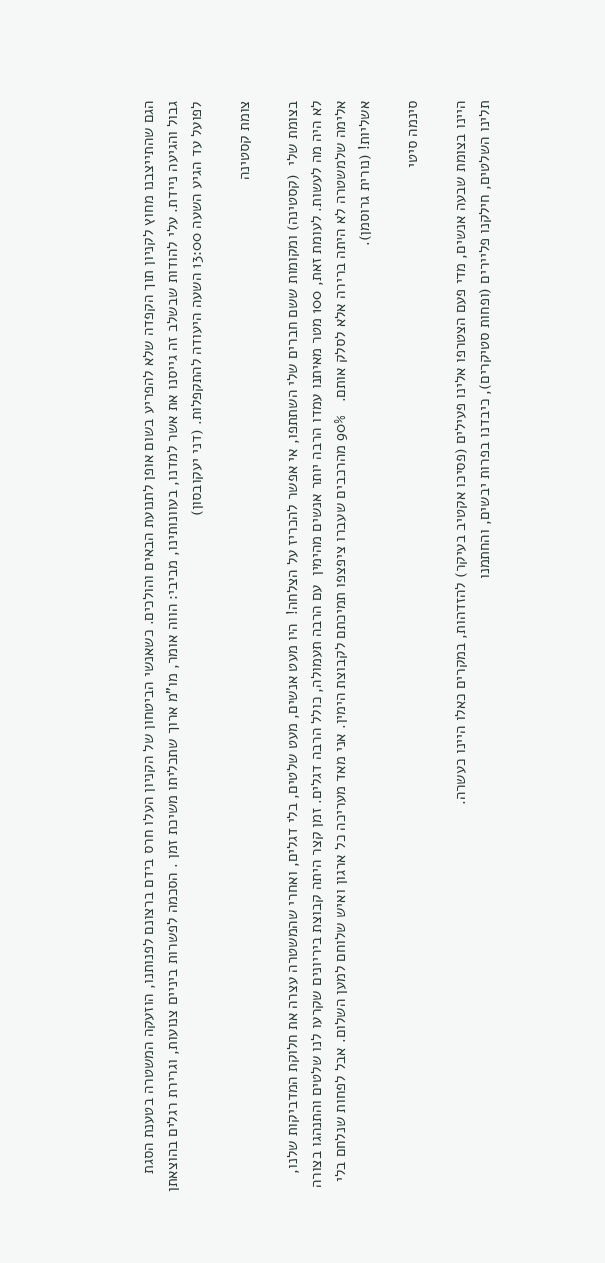הגם שהתייצבנו מחוץ לקניון תוך הקפדה שלא להפריע בשום אופן לתנועת הבאים והולכים. כשאנשי הביטחון של הקניון העלו חרס בידם ברצונם לפנותנו, הוזעקה המשטרה בטענת הסגת גבול והגיעה ניידת. עלי להודות שבשלב זה גייסנו את אשר למדנו, בעוונותינו, מביבי: הווה אומר, מו"מ ארוך שתכליתו משיכת זמן . הסכמה לפשרות ביניים צנועות, וגרירת רגלים בהוצאתן לפועל עד הגיע השעה 13:00 השעה היעודה להתקפלות. (דני יעקובסון)

צומת קסטינה

בצומת שלי  (קסטינה) ומקומות ששם חברים שלי השתתפו, אי אפשר להכריז על הצלחה!  היו מעט אנשים, מעט שלטים, בלי דגלים, ואחרי שהמשטרה עצרה את חלוקת המדביקות שלנו,  לא היה מה לעשות. לעומת זאת, 100 מטר מאיתנו עמדו הרבה יותר אנשים מהימין  עם הרבה תעמולה, כולל הרבה דגלים. זמן קצר היתה קבוצת ביריונים שקרעו לנו שלטים והתנהגו בצורה אלימה שלמשטרה לא היתה ברירה אלא לסלק אותם.   90% מהרכבים שעברו ציפצפו תמיכתם לקבוצת הימין. אני מאד מעריכה כל ארגון ואיש שלוחם למען השלום. אבל לפחות שנלחם בלי אשליות! (נורית גרוסמן).

סינמה סיטי

היינו בצומת שבעה אנשים, מדי פעם הצטרפו אלינו פעילים (פסיכו אקטיב בעיקר) להזדהות, במקרים כאלו היינו כעשרה.
תלינו השלטים, חילקנו פליירים (ופחות סטיקרים), כיבדנו בפרות יבשים, והחתמנו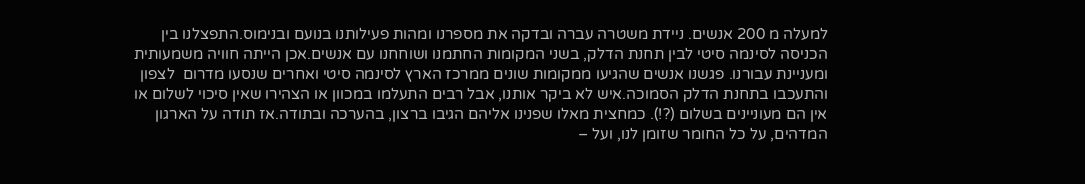למעלה מ 200 אנשים. ניידת משטרה עברה ובדקה את מספרנו ומהות פעילותנו בנועם ובנימוס.התפצלנו בין הכניסה לסינמה סיטי לבין תחנת הדלק, בשני המקומות החתמנו ושוחחנו עם אנשים.אכן הייתה חוויה משמעותית ומעניינת עבורנו. פגשנו אנשים שהגיעו ממקומות שונים ממרכז הארץ לסינמה סיטי ואחרים שנסעו מדרום  לצפון והתעכבו בתחנת הדלק הסמוכה.איש לא ביקר אותנו, אבל רבים התעלמו במכוון או הצהירו שאין סיכוי לשלום או אין הם מעוניינים בשלום (?!). כמחצית מאלו שפנינו אליהם הגיבו ברצון, בהערכה ובתודה.אז תודה על הארגון המדהים, על כל החומר שזומן לנו, ועל –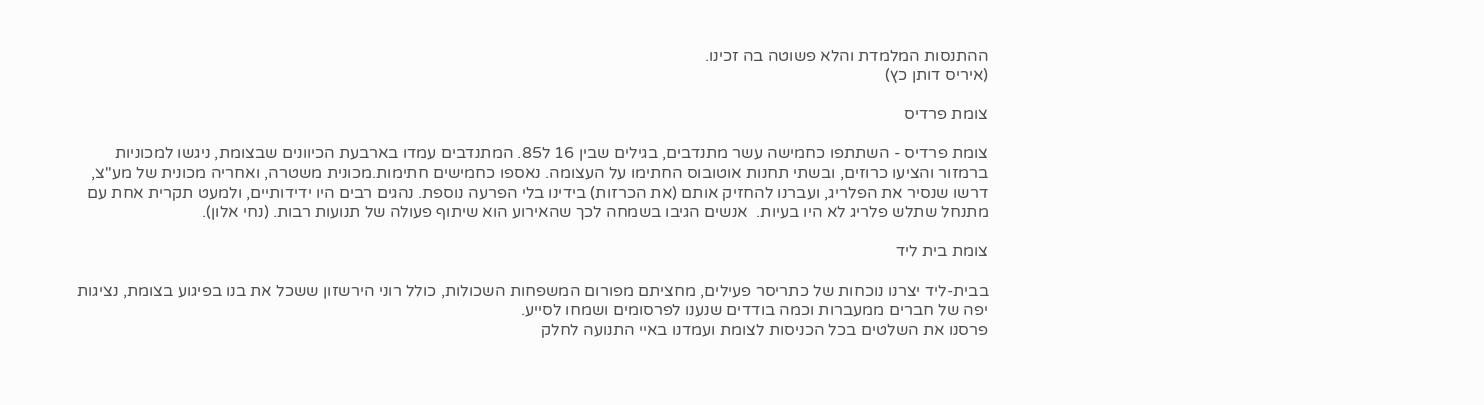ההתנסות המלמדת והלא פשוטה בה זכינו.
(איריס דותן כץ)

צומת פרדיס

צומת פרדיס - השתתפו כחמישה עשר מתנדבים, בגילים שבין 16 ל85. המתנדבים עמדו בארבעת הכיוונים שבצומת, ניגשו למכוניות ברמזור והציעו כרוזים, ובשתי תחנות אוטובוס החתימו על העצומה. נאספו כחמישים חתימות.מכונית משטרה, ואחריה מכונית של מע"צ, דרשו שנסיר את הפלריג, ועברנו להחזיק אותם (את הכרזות) בידינו בלי הפרעה נוספת. נהגים רבים היו ידידותיים, ולמעט תקרית אחת עם מתנחל שתלש פלריג לא היו בעיות.  אנשים הגיבו בשמחה לכך שהאירוע הוא שיתוף פעולה של תנועות רבות. (נחי אלון).

צומת בית ליד

בבית-ליד יצרנו נוכחות של כתריסר פעילים, מחציתם מפורום המשפחות השכולות, כולל רוני הירשזון ששכל את בנו בפיגוע בצומת, נציגות יפה של חברים ממעברות וכמה בודדים שנענו לפרסומים ושמחו לסייע.
פרסנו את השלטים בכל הכניסות לצומת ועמדנו באיי התנועה לחלק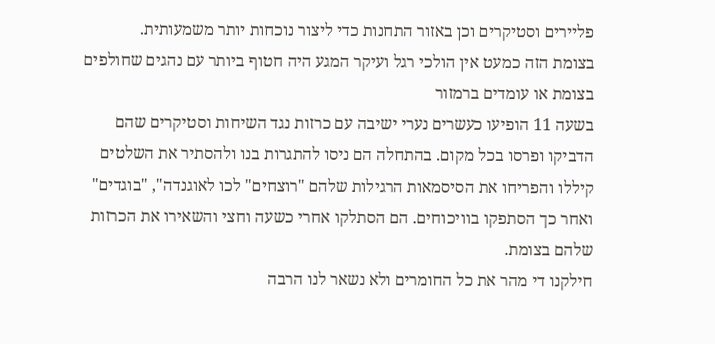פליירים וסטיקרים וכן באזור התחנות כדי ליצור נוכחות יותר משמעותית.
בצומת הזה כמעט אין הולכי רגל ועיקר המגע היה חטוף ביותר עם נהגים שחולפים בצומת או עומדים ברמזור
בשעה 11 הופיעו כעשרים נערי ישיבה עם כרזות נגד השיחות וסטיקרים שהם הדביקו ופרסו בכל מקום. בהתחלה הם ניסו להתגרות בנו ולהסתיר את השלטים קיללו והפריחו את הסיסמאות הרגילות שלהם "רוצחים" לכו לאוגנדה", "בוגדים" ואחר כך הסתפקו בוויכוחים. הם הסתלקו אחרי כשעה וחצי והשאירו את הכרזות שלהם בצומת.
חילקנו די מהר את כל החומרים ולא נשאר לנו הרבה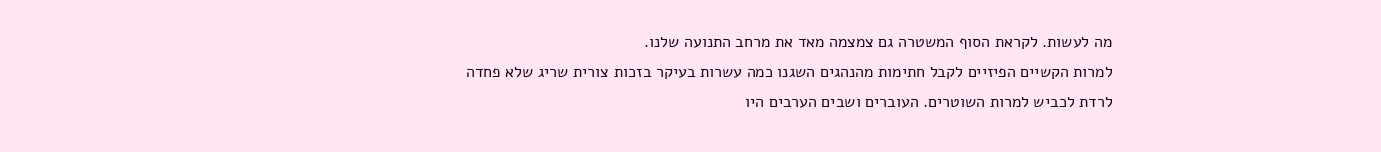מה לעשות. לקראת הסוף המשטרה גם צמצמה מאד את מרחב התנועה שלנו.
למרות הקשיים הפיזיים לקבל חתימות מהנהגים השגנו כמה עשרות בעיקר בזכות צורית שריג שלא פחדה לרדת לכביש למרות השוטרים. העוברים ושבים הערבים היו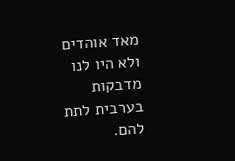מאד אוהדים ולא היו לנו מדבקות בערבית לתת להם.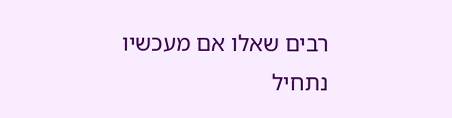רבים שאלו אם מעכשיו נתחיל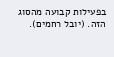בפעילות קבועה מהסוג הזה. (יובל רחמים).